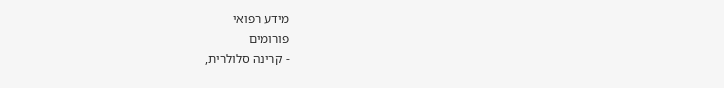מידע רפואי
פורומים
- קרינה סלולרית,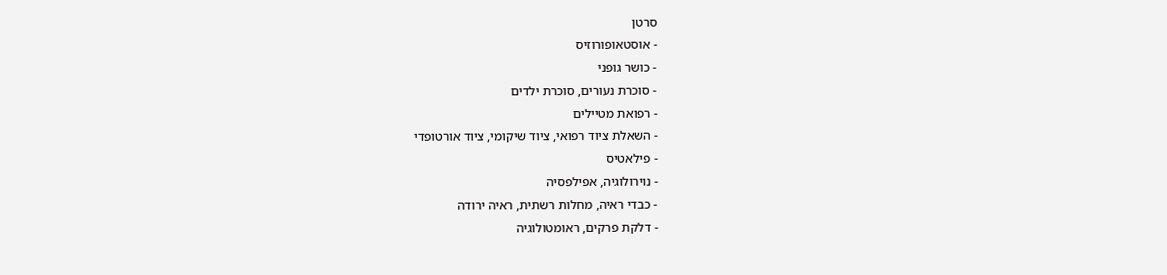סרטן
- אוסטאופורוזיס
- כושר גופני
- סוכרת נעורים, סוכרת ילדים
- רפואת מטיילים
- השאלת ציוד רפואי, ציוד שיקומי, ציוד אורטופדי
- פילאטיס
- נוירולוגיה, אפילפסיה
- כבדי ראיה, מחלות רשתית, ראיה ירודה
- דלקת פרקים, ראומטולוגיה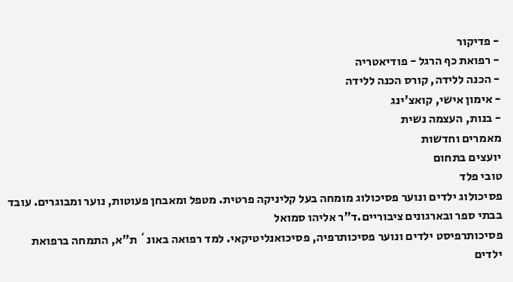- פדיקור
- רפואת כף הרגל - פודיאטריה
- הכנה ללידה, קורס הכנה ללידה
- אימון אישי, קואצ'ינג
- בנות, העצמה נשית
מאמרים וחדשות
יועצים בתחום
טובי פלד
פסיכולוג ילדים ונוער פסיכולוג מומחה בעל קליניקה פרטית. מטפל ומאבחן פעוטות, נוער ומבוגרים. עובד בבתי ספר ובארגונים ציבוריים.ד"ר אליהו סמואל
פסיכותרפיסט ילדים ונוער פסיכותרפיה, פסיכואנליטיקאי. למד רפואה באונ` ת"א, התמחה ברפואת ילדים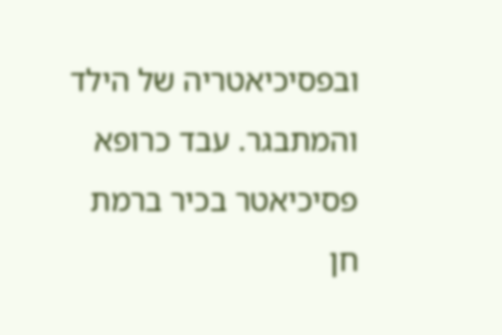ובפסיכיאטריה של הילד והמתבגר. עבד כרופא פסיכיאטר בכיר ברמת חן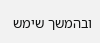ובהמשך שימש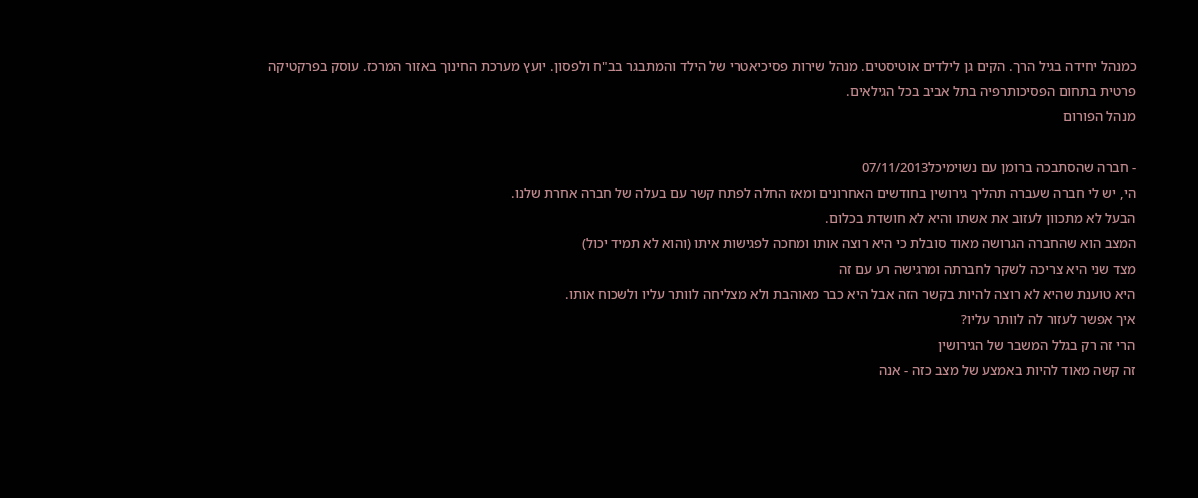כמנהל יחידה בגיל הרך. הקים גן לילדים אוטיסטים. מנהל שירות פסיכיאטרי של הילד והמתבגר בב"ח ולפסון. יועץ מערכת החינוך באזור המרכז. עוסק בפרקטיקה פרטית בתחום הפסיכותרפיה בתל אביב בכל הגילאים.
מנהל הפורום

- חברה שהסתבכה ברומן עם נשוימיכל07/11/2013
הי, יש לי חברה שעברה תהליך גירושין בחודשים האחרונים ומאז החלה לפתח קשר עם בעלה של חברה אחרת שלנו.
הבעל לא מתכוון לעזוב את אשתו והיא לא חושדת בכלום.
המצב הוא שהחברה הגרושה מאוד סובלת כי היא רוצה אותו ומחכה לפגישות איתו (והוא לא תמיד יכול)
מצד שני היא צריכה לשקר לחברתה ומרגישה רע עם זה
היא טוענת שהיא לא רוצה להיות בקשר הזה אבל היא כבר מאוהבת ולא מצליחה לוותר עליו ולשכוח אותו.
איך אפשר לעזור לה לוותר עליו?
הרי זה רק בגלל המשבר של הגירושין
זה קשה מאוד להיות באמצע של מצב כזה - אנה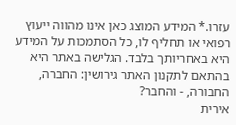עזרו.* המידע המוצג כאן אינו מהווה ייעוץ רפואי או תחליף לו, כל הסתמכות על המידע היא באחריותך בלבד. הגלישה באתר היא בהתאם לתקנון האתר גירושין: החברה, החבורה, - והחבר?
אירית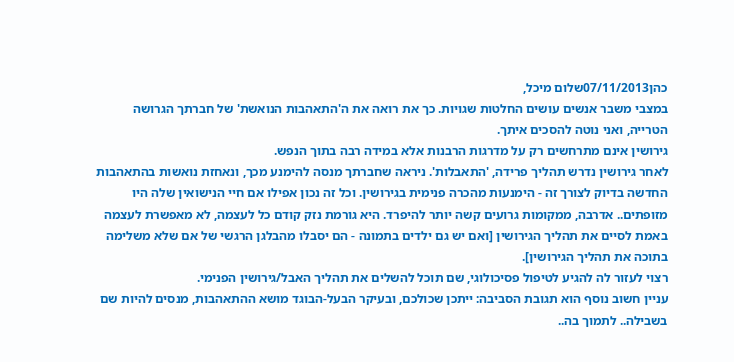כהן07/11/2013שלום מיכל,
במצבי משבר אנשים עושים החלטות שגויות. כך את רואה את ה'התאהבות הנואשת' של חברתך הגרושה הטרייה, ואני נוטה להסכים איתך.
גירושין אינם מתרחשים רק על מדרגות הרבנות אלא במידה רבה בתוך הנפש.
לאחר גירושין נדרש תהליך פרידה, 'התאבלות'. ניראה שחברתך מנסה להימנע מכך, ונאחזת נואשות בהתאהבות החדשה בדיוק לצורך זה - הימנעות מהכרה פנימית בגירושין. וכל זה נכון אפילו אם חיי הנישואין שלה היו מזופתים.. אדרבה, ממקומות גרועים קשה יותר להיפרד. היא גורמת נזק קודם כל לעצמה, לא מאפשרת לעצמה באמת לסיים את תהליך הגירושין [ואם יש גם ילדים בתמונה - הם יסבלו מהבלגן הרגשי של אם שלא משלימה בתוכה את תהליך הגירושין].
רצוי לעזור לה להגיע לטיפול פסיכולוגי, שם תוכל להשלים את תהליך האבל/גירושין הפנימי.
עניין חשוב נוסף הוא תגובת הסביבה: ייתכן שכולכם, ובעיקר הבעל-הבוגד מושא ההתאהבות, מנסים להיות שם בשבילה.. לתמוך בה..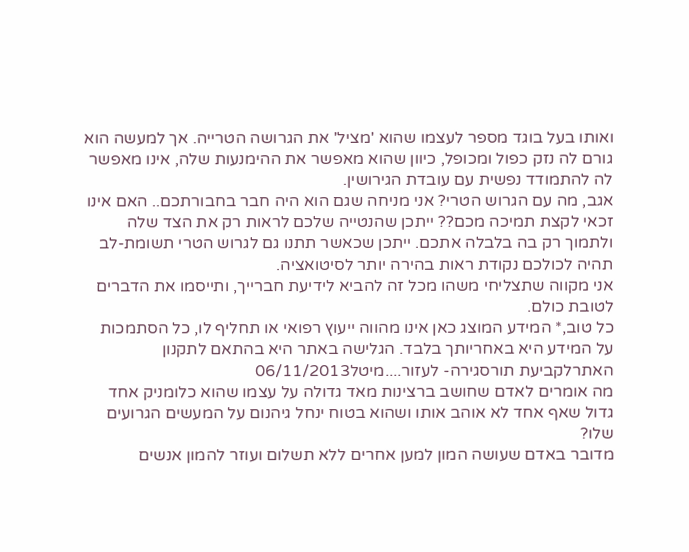ואותו בעל בוגד מספר לעצמו שהוא 'מציל' את הגרושה הטרייה. אך למעשה הוא גורם לה נזק כפול ומכופל, כיוון שהוא מאפשר את ההימנעות שלה, אינו מאפשר לה להתמודד נפשית עם עובדת הגירושין.
אגב, מה עם הגרוש הטרי? אני מניחה שגם הוא היה חבר בחבורתכם.. האם אינו זכאי לקצת תמיכה מכם?? ייתכן שהנטייה שלכם לראות רק את הצד שלה ולתמוך רק בה בלבלה אתכם. ייתכן שכאשר תתנו גם לגרוש הטרי תשומת-לב תהיה לכולכם נקודת ראות בהירה יותר לסיטואציה.
אני מקווה שתצליחי משהו מכל זה להביא לידיעת חברייך, ותייסמו את הדברים לטובת כולם.
כל טוב,* המידע המוצג כאן אינו מהווה ייעוץ רפואי או תחליף לו, כל הסתמכות על המידע היא באחריותך בלבד. הגלישה באתר היא בהתאם לתקנון האתרלקביעת תורסגירה- לעזור....מיטל06/11/2013
מה אומרים לאדם שחושב ברצינות מאד גדולה על עצמו שהוא כלומניק אחד גדול שאף אחד לא אוהב אותו ושהוא בטוח ינחל גיהנום על המעשים הגרועים שלו?
מדובר באדם שעושה המון למען אחרים ללא תשלום ועוזר להמון אנשים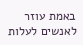באמת עוזר לאנשים לעלות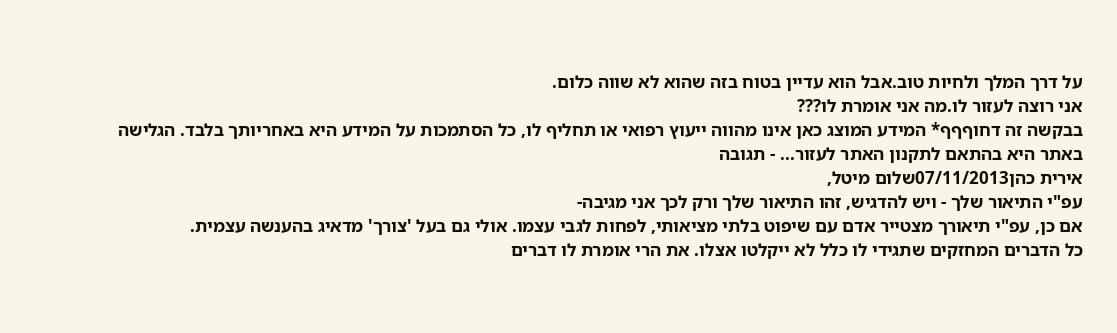על דרך המלך ולחיות טוב.אבל הוא עדיין בטוח בזה שהוא לא שווה כלום.
אני רוצה לעזור לו.מה אני אומרת לו???
בבקשה זה דחוףףף* המידע המוצג כאן אינו מהווה ייעוץ רפואי או תחליף לו, כל הסתמכות על המידע היא באחריותך בלבד. הגלישה באתר היא בהתאם לתקנון האתר לעזור... - תגובה
אירית כהן07/11/2013שלום מיטל,
עפ"י התיאור שלך - ויש להדגיש, זהו התיאור שלך ורק לכך אני מגיבה-
אם כן, עפ"י תיאורך מצטייר אדם עם שיפוט בלתי מציאותי, לפחות לגבי עצמו. אולי גם בעל 'צורך' מדאיג בהענשה עצמית.
כל הדברים המחזקים שתגידי לו כלל לא ייקלטו אצלו. את הרי אומרת לו דברים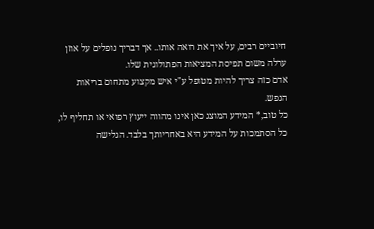חיוביים רבים, על איך את רואה אותו.. אך דבריך נופלים על אוזן ערלה משום תפיסת המציאות הפתולוגית שלו.
אדם כזה צריך להיות מטופל ע"י איש מקצוע מתחום בריאות הנפש.
כל טוב,* המידע המוצג כאן אינו מהווה ייעוץ רפואי או תחליף לו, כל הסתמכות על המידע היא באחריותך בלבד. הגלישה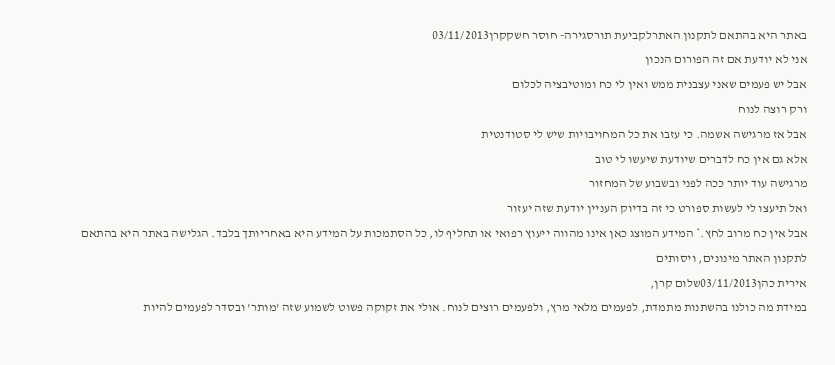באתר היא בהתאם לתקנון האתרלקביעת תורסגירה- חוסר חשקקרן03/11/2013
אני לא יודעת אם זה הפורום הנכון
אבל יש פעמים שאני עצבנית ממש ואין לי כח ומוטיבציה לכלום
ורק רוצה לנוח
אבל אז מרגישה אשמה. כי עזבו את כל המחויבויות שיש לי סטודנטית
אלא גם אין כח לדברים שיודעת שיעשו לי טוב
מרגישה עוד יותר ככה לפני ובשבוע של המחזור
ואל תיעצו לי לעשות ספורט כי זה בדיוק העניין יודעת שזה יעזור
אבל אין כח מרוב לחץ.* המידע המוצג כאן אינו מהווה ייעוץ רפואי או תחליף לו, כל הסתמכות על המידע היא באחריותך בלבד. הגלישה באתר היא בהתאם לתקנון האתר מינונים, ויסותים
אירית כהן03/11/2013שלום קרן,
במידת מה כולנו בהשתנות מתמדת, לפעמים מלאי מרץ, ולפעמים רוצים לנוח. אולי את זקוקה פשוט לשמוע שזה 'מותר' ובסדר לפעמים להיות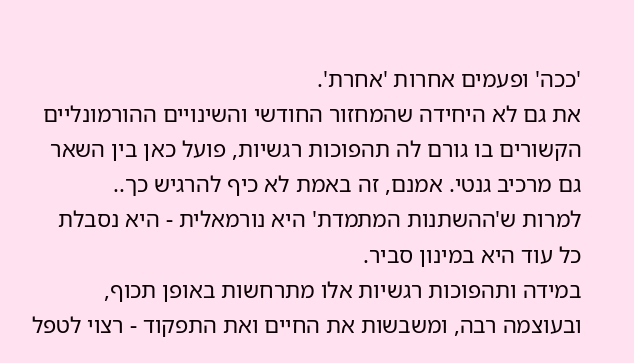'ככה' ופעמים אחרות 'אחרת'.
את גם לא היחידה שהמחזור החודשי והשינויים ההורמונליים הקשורים בו גורם לה תהפוכות רגשיות, פועל כאן בין השאר גם מרכיב גנטי. אמנם, זה באמת לא כיף להרגיש כך..
למרות ש'ההשתנות המתמדת' היא נורמאלית - היא נסבלת כל עוד היא במינון סביר.
במידה ותהפוכות רגשיות אלו מתרחשות באופן תכוף, ובעוצמה רבה, ומשבשות את החיים ואת התפקוד - רצוי לטפל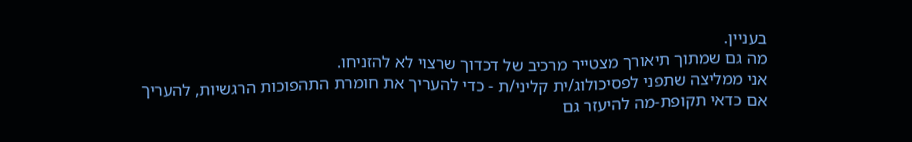בעניין.
מה גם שמתוך תיאורך מצטייר מרכיב של דכדוך שרצוי לא להזניחו.
אני ממליצה שתפני לפסיכולוג/ית קליני/ת - כדי להעריך את חומרת התהפוכות הרגשיות, להעריך אם כדאי תקופת-מה להיעזר גם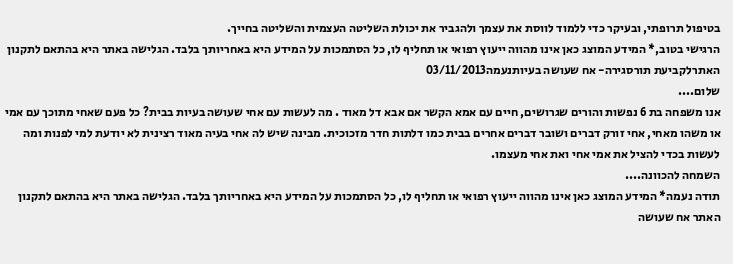בטיפול תרופתי, ובעיקר כדי ללמוד לווסת את עצמך ולהגביר את יכולת השליטה העצמית והשליטה בחייך.
הרגישי בטוב,* המידע המוצג כאן אינו מהווה ייעוץ רפואי או תחליף לו, כל הסתמכות על המידע היא באחריותך בלבד. הגלישה באתר היא בהתאם לתקנון האתרלקביעת תורסגירה- אח שעושה בעיותנעמה03/11/2013
שלום....
אנו משפחה בת 6 נפשות והורים שגרושים, חיים עם אמא הקשר אם אבא דל מאוד . מה לעשות עם אחי שעושה בעיות בבית? כל פעם שאחי מתוכך עם אמי או משהו מאחי, אחי זורק דברים ושובר דברים אחרים בבית כמו דלתות חדר מזכוכית. מבינה שיש לה אחי בעיה מאוד רצינית לא יודעת למי לפנות ומה לעשות בכדי להציל את אמי אחי ואת אחי מעצמו.
השמחה להכוונה....
תודה נעמה* המידע המוצג כאן אינו מהווה ייעוץ רפואי או תחליף לו, כל הסתמכות על המידע היא באחריותך בלבד. הגלישה באתר היא בהתאם לתקנון האתר אח שעושה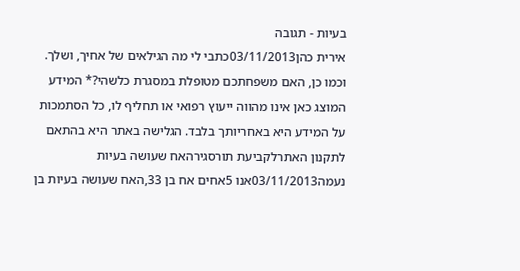בעיות - תגובה
אירית כהן03/11/2013כתבי לי מה הגילאים של אחיך, ושלך.
וכמו כן, האם משפחתכם מטופלת במסגרת כלשהי?* המידע המוצג כאן אינו מהווה ייעוץ רפואי או תחליף לו, כל הסתמכות על המידע היא באחריותך בלבד. הגלישה באתר היא בהתאם לתקנון האתרלקביעת תורסגירהאח שעושה בעיות
נעמה03/11/2013אנו 5אחים אח בן 33,האח שעושה בעיות בן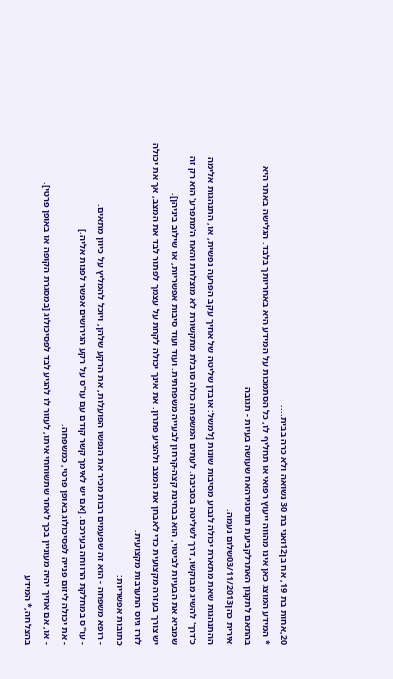20,אחות בת 19, אח בן12ואני בת 30 נשואה ולא כרה בבית....
* המידע המוצג כאן אינו מהווה ייעוץ רפואי או תחליף לו, כל הסתמכות על המידע היא באחריותך בלבד. הגלישה באתר היא בהתאם לתקנון האתרלקביעת תורסגירהאח שעושה בעיות - תגובה
אירית כהן03/11/2013שלום נעמה.
ההתנהגות שאת מתארת יכולה לנבוע מסיבות שונות [למשל: אובדן שליטה של אחיך עקב הפרעה נפשית, או, התנהגות אלימה כ'דרך' להשיג מבוקשו, דרך לשליטה בסביבה. לעתים המשפחה כולה סובלת מתקשורת לא מוצלחת והאח ה'מתפרע' הוא רק זה שמביא את הבעיות לביטוי, הוא בבחינת קצה-קרחון לבעייה משפחתית. ועוד ועוד סיבות אפשריות, או שילוב ביניהן].
יש צורך בעזרה מקצועית כדי לאבחן את המצב ולהציע פתרון. את אינך יכולה לקחת על עצמך לפתור לבד את המצב, אך את יכולה לזרז גיוס התערבות מקצועית.
כתובות אפשריות:
- רופא משפחה - הוא זה שפעמים רבות מכיר את הנפשו הפועלות, את הרקע שלהן, ויוכל להמליץ על כיוון מתאים.
- עו"ס במחלקת הרווחה בעירכם. [אם יש לאימך קשר קודם עם עו"ס על רקע הגירושים אפשר לפנות אליה.]
- את יכולה ליזום פנייה לפסיכולוג באופן פרטי, כמשפחה.
- או, אם אחיך יהיה מעוניין בכך לאחר שתשוחחי איתו, לעזור לו להגיע לבד לפסיכולוג [במסגרת הקופה או באופן פרטי].
בהצלחה,* המידע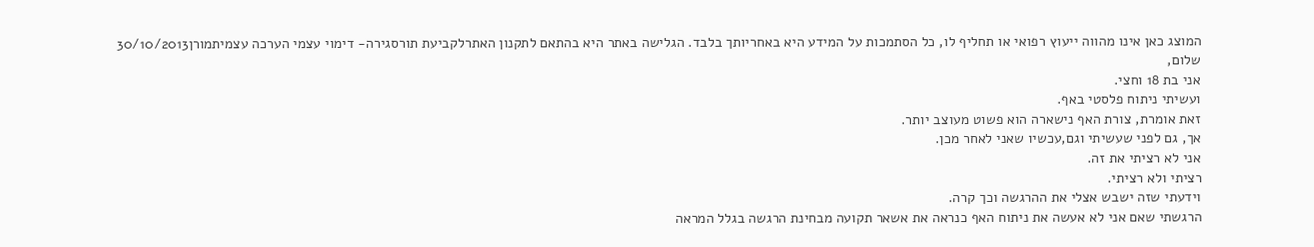המוצג כאן אינו מהווה ייעוץ רפואי או תחליף לו, כל הסתמכות על המידע היא באחריותך בלבד. הגלישה באתר היא בהתאם לתקנון האתרלקביעת תורסגירה- דימוי עצמי הערכה עצמיתמורן30/10/2013
שלום,
אני בת 18 וחצי.
ועשיתי ניתוח פלסטי באף.
זאת אומרת, צורת האף נישארה הוא פשוט מעוצב יותר.
אך, גם לפני שעשיתי וגם,עכשיו שאני לאחר מכן.
אני לא רציתי את זה.
רציתי ולא רציתי.
וידעתי שזה ישבש אצלי את ההרגשה וכך קרה.
הרגשתי שאם אני לא אעשה את ניתוח האף כנראה את אשאר תקועה מבחינת הרגשה בגלל המראה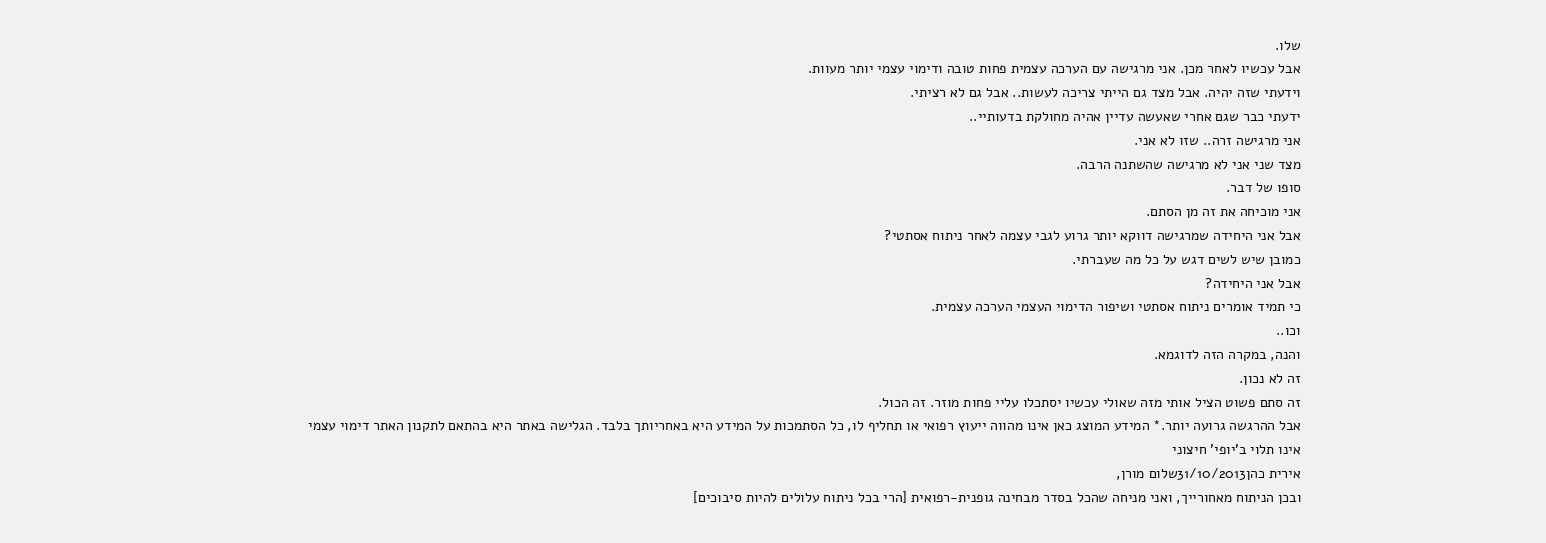שלו.
אבל עכשיו לאחר מכן. אני מרגישה עם הערכה עצמית פחות טובה ודימוי עצמי יותר מעוות.
וידעתי שזה יהיה. אבל מצד גם הייתי צריכה לעשות.. אבל גם לא רציתי.
ידעתי כבר שגם אחרי שאעשה עדיין אהיה מחולקת בדעותיי..
אני מרגישה זרה.. שזו לא אני.
מצד שני אני לא מרגישה שהשתנה הרבה.
סופו של דבר.
אני מוכיחה את זה מן הסתם.
אבל אני היחידה שמרגישה דווקא יותר גרוע לגבי עצמה לאחר ניתוח אסתטי?
כמובן שיש לשים דגש על כל מה שעברתי.
אבל אני היחידה?
כי תמיד אומרים ניתוח אסתטי ושיפור הדימוי העצמי הערכה עצמית.
וכו..
והנה, במקרה הזה לדוגמא.
זה לא נכון.
זה סתם פשוט הציל אותי מזה שאולי עכשיו יסתכלו עליי פחות מוזר. זה הכול.
אבל ההרגשה גרועה יותר.* המידע המוצג כאן אינו מהווה ייעוץ רפואי או תחליף לו, כל הסתמכות על המידע היא באחריותך בלבד. הגלישה באתר היא בהתאם לתקנון האתר דימוי עצמי אינו תלוי ב'יופי' חיצוני
אירית כהן31/10/2013שלום מורן,
ובכן הניתוח מאחורייך, ואני מניחה שהכל בסדר מבחינה גופנית-רפואית [הרי בכל ניתוח עלולים להיות סיבוכים]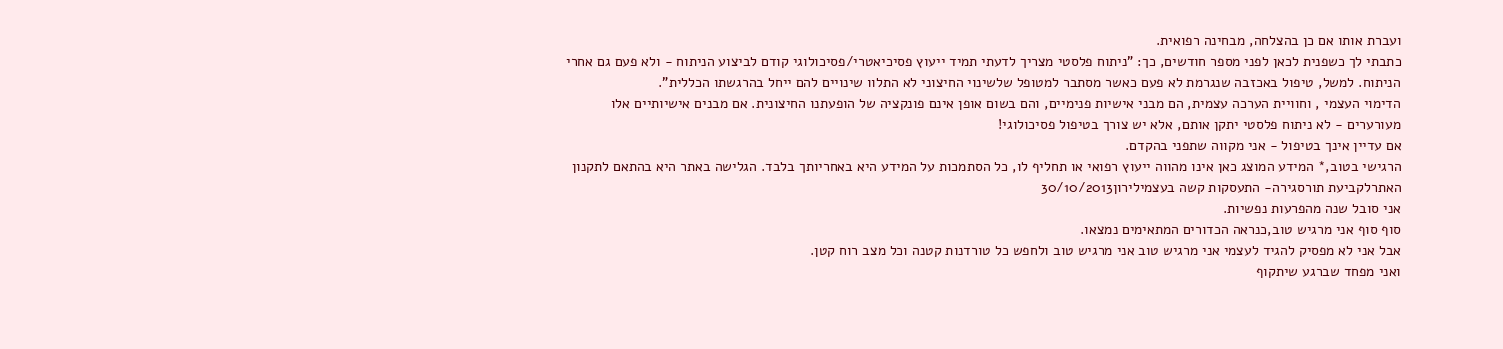ועברת אותו אם כן בהצלחה, מבחינה רפואית.
כתבתי לך כשפנית לכאן לפני מספר חודשים, כך: "ניתוח פלסטי מצריך לדעתי תמיד ייעוץ פסיכיאטרי/פסיכולוגי קודם לביצוע הניתוח - ולא פעם גם אחרי הניתוח. למשל, טיפול באכזבה שנגרמת לא פעם כאשר מסתבר למטופל שלשינוי החיצוני לא התלוו שינויים להם ייחל בהרגשתו הכללית".
הדימוי העצמי , וחוויית הערכה עצמית, הם מבני אישיות פנימיים, והם בשום אופן אינם פונקציה של הופעתנו החיצונית. אם מבנים אישיותיים אלו מעורערים - לא ניתוח פלסטי יתקן אותם, אלא יש צורך בטיפול פסיכולוגי!
אם עדיין אינך בטיפול - אני מקווה שתפני בהקדם.
הרגישי בטוב,* המידע המוצג כאן אינו מהווה ייעוץ רפואי או תחליף לו, כל הסתמכות על המידע היא באחריותך בלבד. הגלישה באתר היא בהתאם לתקנון האתרלקביעת תורסגירה- התעסקות קשה בעצמילירון30/10/2013
אני סובל שנה מהפרעות נפשיות.
סוף סוף אני מרגיש טוב,כנראה הכדורים המתאימים נמצאו.
אבל אני לא מפסיק להגיד לעצמי אני מרגיש טוב אני מרגיש טוב ולחפש כל טורדנות קטנה וכל מצב רוח קטן.
ואני מפחד שברגע שיתקוף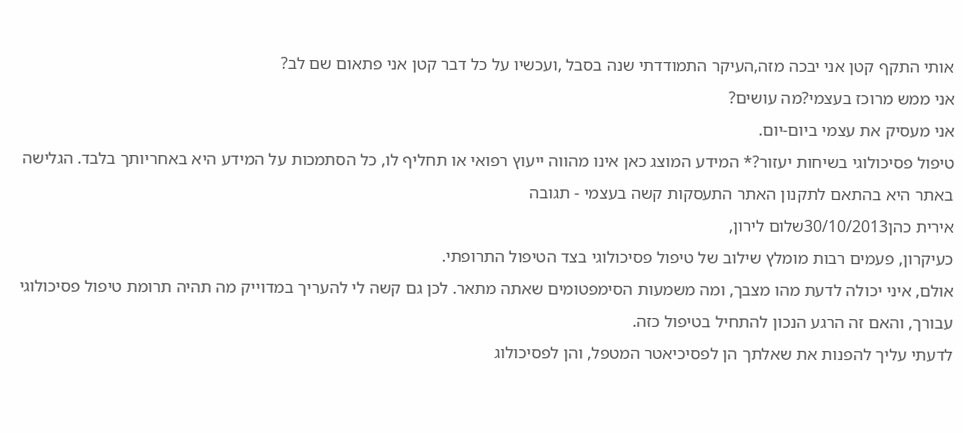אותי התקף קטן אני יבכה מזה,העיקר התמודדתי שנה בסבל ,ועכשיו על כל דבר קטן אני פתאום שם לב?
אני ממש מרוכז בעצמי?מה עושים?
אני מעסיק את עצמי ביום-יום.
טיפול פסיכולוגי בשיחות יעזור?* המידע המוצג כאן אינו מהווה ייעוץ רפואי או תחליף לו, כל הסתמכות על המידע היא באחריותך בלבד. הגלישה באתר היא בהתאם לתקנון האתר התעסקות קשה בעצמי - תגובה
אירית כהן30/10/2013שלום לירון,
כעיקרון, פעמים רבות מומלץ שילוב של טיפול פסיכולוגי בצד הטיפול התרופתי.
אולם, איני יכולה לדעת מהו מצבך, ומה משמעות הסימפטומים שאתה מתאר. לכן גם קשה לי להעריך במדוייק מה תהיה תרומת טיפול פסיכולוגי עבורך, והאם זה הרגע הנכון להתחיל בטיפול כזה.
לדעתי עליך להפנות את שאלתך הן לפסיכיאטר המטפל, והן לפסיכולוג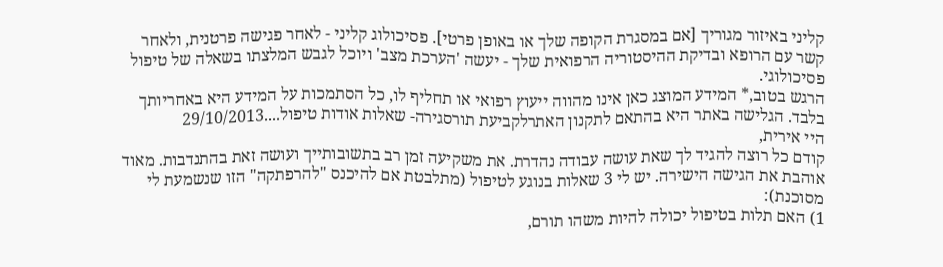קליני באיזור מגוריך [אם במסגרת הקופה שלך או באופן פרטי]. פסיכולוג קליני - לאחר פגישה פרטנית, ולאחר קשר עם הרופא ובדיקת ההיסטוריה הרפואית שלך - יעשה 'הערכת מצב' ויוכל לגבש המלצתו בשאלה של טיפול פסיכולוגי.
הרגש בטוב,* המידע המוצג כאן אינו מהווה ייעוץ רפואי או תחליף לו, כל הסתמכות על המידע היא באחריותך בלבד. הגלישה באתר היא בהתאם לתקנון האתרלקביעת תורסגירה- שאלות אודות טיפול....29/10/2013
היי אירית,
קודם כל רוצה להגיד לך שאת עושה עבודה נהדרת. את משקיעה זמן רב בתשובותייך ועושה זאת בהתנדבות. מאוד אוהבת את הגישה הישירה. יש לי 3 שאלות בנוגע לטיפול (מתלבטת אם להיכנס "להרפתקה" הזו שנשמעת לי מסוכנת):
1) האם תלות בטיפול יכולה להיות משהו תורם,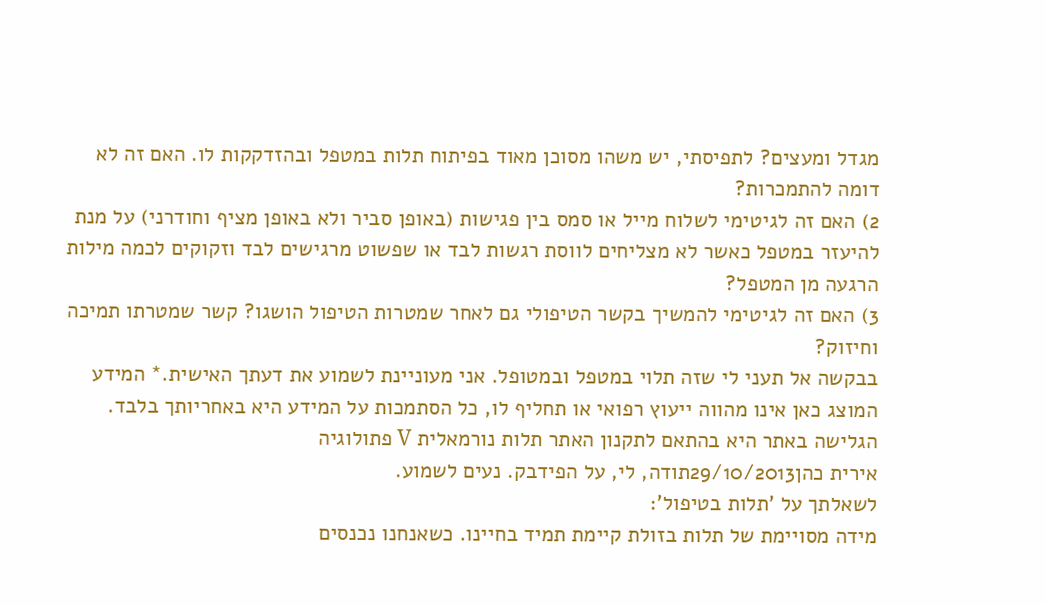מגדל ומעצים? לתפיסתי, יש משהו מסוכן מאוד בפיתוח תלות במטפל ובהזדקקות לו. האם זה לא דומה להתמכרות?
2) האם זה לגיטימי לשלוח מייל או סמס בין פגישות (באופן סביר ולא באופן מציף וחודרני) על מנת להיעזר במטפל כאשר לא מצליחים לווסת רגשות לבד או שפשוט מרגישים לבד וזקוקים לכמה מילות הרגעה מן המטפל?
3) האם זה לגיטימי להמשיך בקשר הטיפולי גם לאחר שמטרות הטיפול הושגו? קשר שמטרתו תמיכה וחיזוק?
בבקשה אל תעני לי שזה תלוי במטפל ובמטופל. אני מעוניינת לשמוע את דעתך האישית.* המידע המוצג כאן אינו מהווה ייעוץ רפואי או תחליף לו, כל הסתמכות על המידע היא באחריותך בלבד. הגלישה באתר היא בהתאם לתקנון האתר תלות נורמאלית V פתולוגיה
אירית כהן29/10/2013תודה, לי, על הפידבק. נעים לשמוע.
לשאלתך על 'תלות בטיפול':
מידה מסויימת של תלות בזולת קיימת תמיד בחיינו. כשאנחנו נכנסים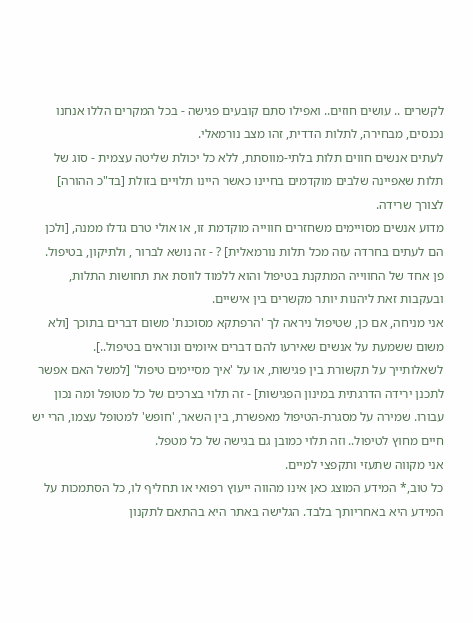לקשרים .. עושים חוזים.. ואפילו סתם קובעים פגישה - בכל המקרים הללו אנחנו נכנסים, מבחירה, לתלות הדדית, זהו מצב נורמאלי.
לעתים אנשים חווים תלות בלתי-מווסתת, ללא כל יכולת שליטה עצמית - סוג של תלות שאפיינה שלבים מוקדמים בחיינו כאשר היינו תלויים בזולת [בד"כ ההורה] לצורך שרידה.
מדוע אנשים מסויימים משחזרים חווייה מוקדמת זו, או אולי טרם גדלו ממנה, [ולכן הם לעתים בחרדה עזה מכל תלות נורמאלית] ? - זה נושא לברור , ולתיקון, בטיפול.
פן אחד של החווייה המתקנת בטיפול והוא ללמוד לווסת את תחושות התלות, ובעקבות זאת ליהנות יותר מקשרים בין אישיים.
אני מניחה, אם כן, שטיפול ניראה לך 'הרפתקא מסוכנת' משום דברים בתוכך [ולא משום ששמעת על אנשים שאירעו להם דברים איומים ונוראים בטיפול..].
לשאלותייך על תקשורת בין פגישות, או על 'איך מסיימים טיפול' [למשל האם אפשר לתכנן ירידה הדרגתית במינון הפגישות] - זה תלוי בצרכים של כל מטופל ומה נכון עבורו. שמירה על מסגרת-הטיפול מאפשרת, בין השאר, 'חופש' למטופל עצמו, הרי יש חיים מחוץ לטיפול.. וזה תלוי כמובן גם בגישה של כל מטפל.
אני מקווה שתעזי ותקפצי למיים.
כל טוב,* המידע המוצג כאן אינו מהווה ייעוץ רפואי או תחליף לו, כל הסתמכות על המידע היא באחריותך בלבד. הגלישה באתר היא בהתאם לתקנון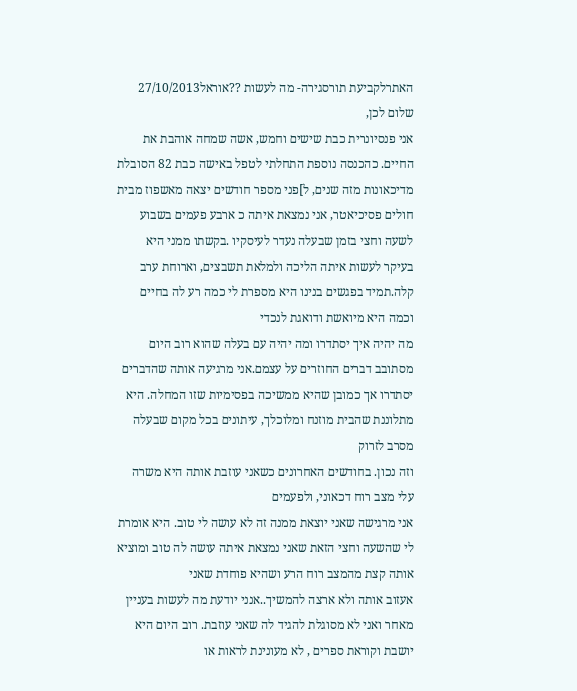האתרלקביעת תורסגירה- מה לעשות ??אוראל27/10/2013
שלום לכן,
אני פנסיונרית כבת שישים וחמש, אשה שמחה אוהבת את החיים. כהכנסה נוספת התחלתי לטפל באישה כבת 82 הסובלת מדיכאונות מזה שנים, ל]פני מספר חודשים יצאה מאשפוז מבית חולים פסיכיאטר, אני נמצאת איתה כ ארבע פעמים בשבוע לשעה וחצי בזמן שבעלה נעדר לעיסקיו .בקשתו ממני היא בעיקר לעשות איתה הליכה ולמלאת תשבצים, וארוחת ערב קלה.תמיד בפגשים בנינו היא מספרת לי כמה רע לה בחיים וכמה היא מיואשת ודואגת לנכדי
מה יהיה איך יסתדרו ומה יהיה עם בעלה שהוא רוב היום מסתובב דברים החוזרים על עצמם.אני מרגיעה אותה שהדברים יסתדרו אך כמובן שהיא ממשיכה בפסימיות שזו המחלה. היא מתלוננת שהבית מוזנח ומלוכלך, עיתונים בכל מקום שבעלה מסרב לזרוק
וזה נכון. בחודשים האחרונים כשאני עוזבת אותה היא משרה עלי מצב רוח דכאוני, ולפעמים
אני מרגישה שאני יוצאת ממנה זה לא עושה לי טוב. היא אומרת לי שהשעה וחצי הזאת שאני נמצאת איתה עושה לה טוב ומוציא אותה קצת מהמצב רוח הרע ושהיא פוחדת שאני
אעזוב אותה ולא ארצה להמשיך..אנני יודעת מה לעשות בעניין מאחר ואני לא מסוגלת להגיד לה שאני עוזבת. רוב היום היא יושבת וקוראת ספרים , לא מעונינת לראות או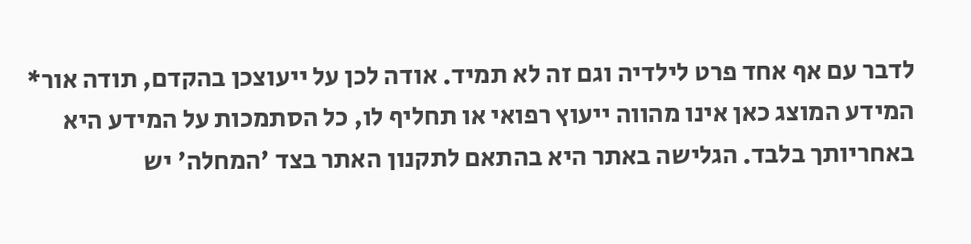לדבר עם אף אחד פרט לילדיה וגם זה לא תמיד. אודה לכן על ייעוצכן בהקדם, תודה אור* המידע המוצג כאן אינו מהווה ייעוץ רפואי או תחליף לו, כל הסתמכות על המידע היא באחריותך בלבד. הגלישה באתר היא בהתאם לתקנון האתר בצד 'המחלה' יש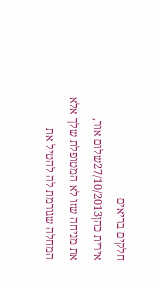חלקים בריאים
אירית כהן27/10/2013שלום אור,
את מניחה שזו לא המטופלת שלך אלא המחלה שגורמת לה להטיל את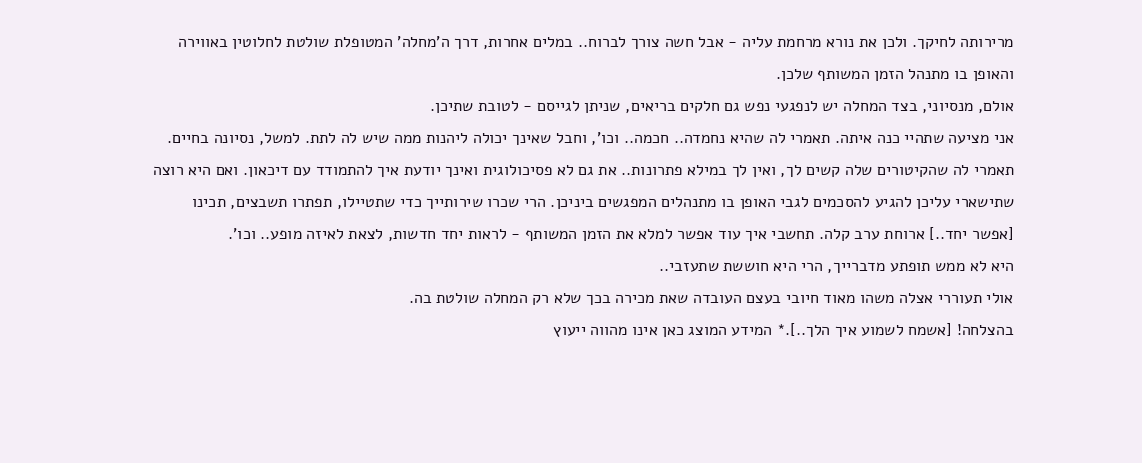מרירותה לחיקך. ולכן את נורא מרחמת עליה - אבל חשה צורך לברוח.. במלים אחרות, דרך ה'מחלה' המטופלת שולטת לחלוטין באווירה והאופן בו מתנהל הזמן המשותף שלכן.
אולם, מנסיוני, בצד המחלה יש לנפגעי נפש גם חלקים בריאים, שניתן לגייסם - לטובת שתיכן.
אני מציעה שתהיי כנה איתה. תאמרי לה שהיא נחמדה.. חכמה.. וכו', וחבל שאינך יכולה ליהנות ממה שיש לה לתת. למשל, נסיונה בחיים. תאמרי לה שהקיטורים שלה קשים לך, ואין לך במילא פתרונות.. את גם לא פסיכולוגית ואינך יודעת איך להתמודד עם דיכאון. ואם היא רוצה שתישארי עליכן להגיע להסכמים לגבי האופן בו מתנהלים המפגשים ביניכן. הרי שכרו שירותייך כדי שתטיילו, תפתרו תשבצים, תכינו [אפשר יחד..] ארוחת ערב קלה. תחשבי איך עוד אפשר למלא את הזמן המשותף - לראות יחד חדשות, לצאת לאיזה מופע.. וכו'.
היא לא ממש תופתע מדברייך, הרי היא חוששת שתעזבי..
אולי תעוררי אצלה משהו מאוד חיובי בעצם העובדה שאת מכירה בכך שלא רק המחלה שולטת בה.
בהצלחה! [אשמח לשמוע איך הלך..].* המידע המוצג כאן אינו מהווה ייעוץ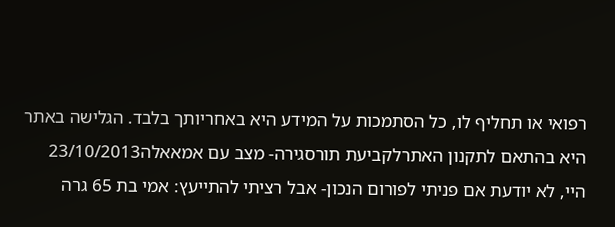רפואי או תחליף לו, כל הסתמכות על המידע היא באחריותך בלבד. הגלישה באתר היא בהתאם לתקנון האתרלקביעת תורסגירה- מצב עם אמאאלה23/10/2013
היי, לא יודעת אם פניתי לפורום הנכון- אבל רציתי להתייעץ: אמי בת 65 גרה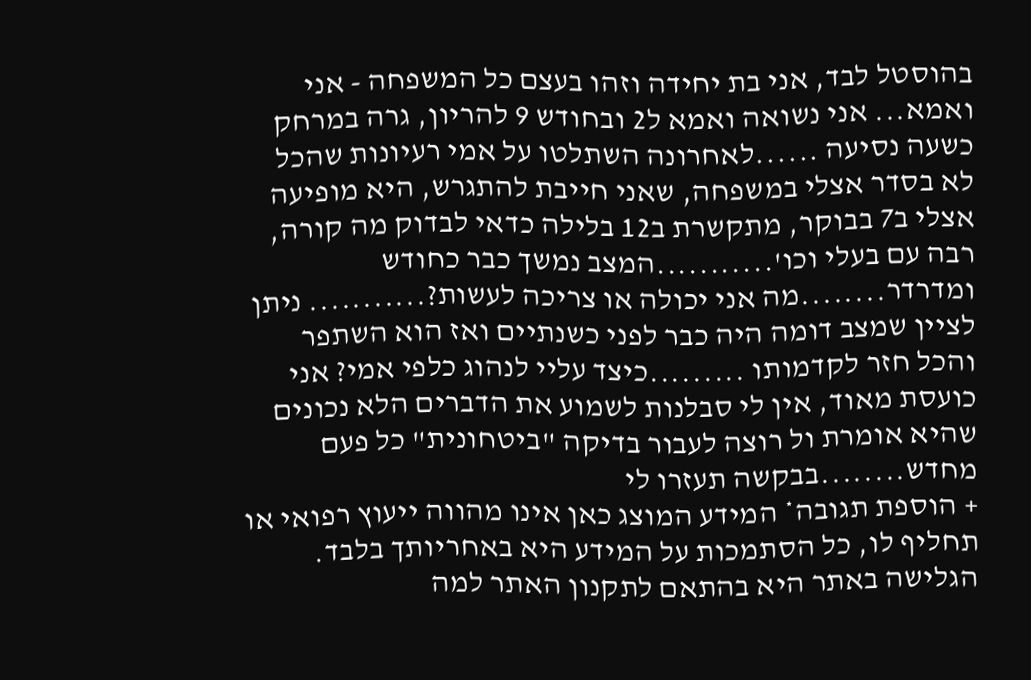בהוסטל לבד, אני בת יחידה וזהו בעצם כל המשפחה - אני ואמא... אני נשואה ואמא ל2 ובחודש 9 להריון, גרה במרחק כשעה נסיעה ......לאחרונה השתלטו על אמי רעיונות שהכל לא בסדר אצלי במשפחה, שאני חייבת להתגרש, היא מופיעה אצלי ב7 בבוקר, מתקשרת ב12 בלילה כדאי לבדוק מה קורה, רבה עם בעלי וכו'...........המצב נמשך כבר כחודש ומדרדר........מה אני יכולה או צריכה לעשות?........... ניתן לציין שמצב דומה היה כבר לפני כשנתיים ואז הוא השתפר והכל חזר לקדמותו .........כיצד עליי לנהוג כלפי אמי? אני כועסת מאוד, אין לי סבלנות לשמוע את הדברים הלא נכונים שהיא אומרת ול רוצה לעבור בדיקה "ביטחונית" כל פעם מחדש........בבקשה תעזרו לי
+ הוספת תגובה* המידע המוצג כאן אינו מהווה ייעוץ רפואי או תחליף לו, כל הסתמכות על המידע היא באחריותך בלבד. הגלישה באתר היא בהתאם לתקנון האתר למה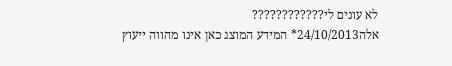לא עונים לי????????????
אלה24/10/2013* המידע המוצג כאן אינו מהווה ייעוץ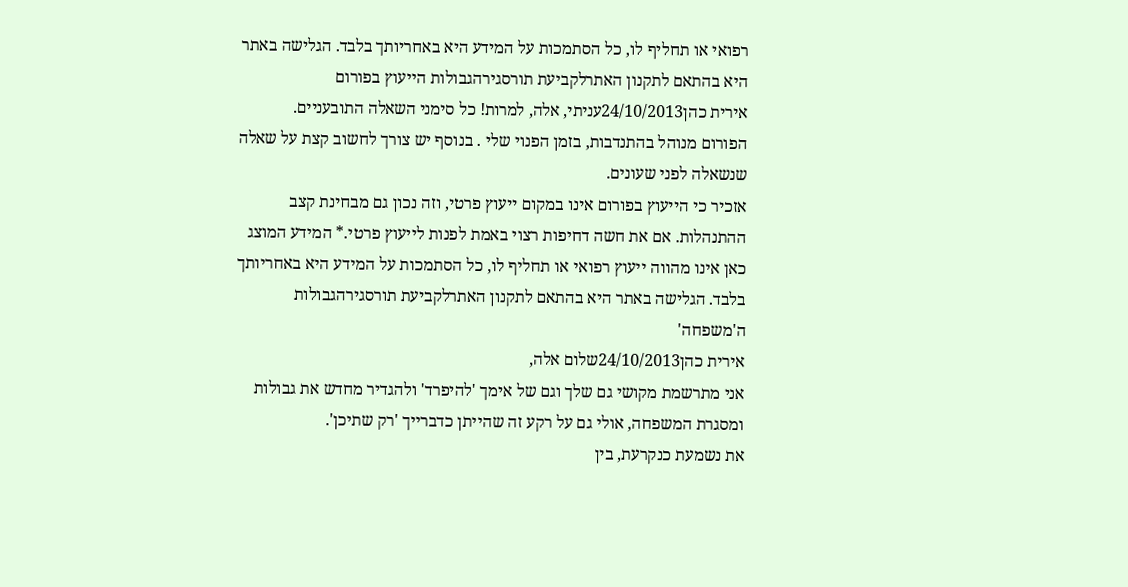רפואי או תחליף לו, כל הסתמכות על המידע היא באחריותך בלבד. הגלישה באתר היא בהתאם לתקנון האתרלקביעת תורסגירהגבולות הייעוץ בפורום
אירית כהן24/10/2013עניתי, אלה, למרות! כל סימני השאלה התובעניים.
הפורום מנוהל בהתנדבות, בזמן הפנוי שלי . בנוסף יש צורך לחשוב קצת על שאלה שנשאלה לפני שעונים.
אזכיר כי הייעוץ בפורום אינו במקום ייעוץ פרטי, וזה נכון גם מבחינת קצב ההתנהלות. אם את חשה דחיפות רצוי באמת לפנות לייעוץ פרטי.* המידע המוצג כאן אינו מהווה ייעוץ רפואי או תחליף לו, כל הסתמכות על המידע היא באחריותך בלבד. הגלישה באתר היא בהתאם לתקנון האתרלקביעת תורסגירהגבולות ה'משפחה'
אירית כהן24/10/2013שלום אלה,
אני מתרשמת מקושי גם שלך וגם של אימך 'להיפרד' ולהגדיר מחדש את גבולות ומסגרת המשפחה, אולי גם על רקע זה שהייתן כדברייך 'רק שתיכן'.
את נשמעת כנקרעת, בין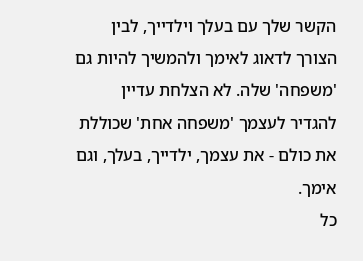הקשר שלך עם בעלך וילדייך, לבין הצורך לדאוג לאימך ולהמשיך להיות גם 'משפחה' שלה. לא הצלחת עדיין להגדיר לעצמך 'משפחה אחת' שכוללת את כולם - את עצמך, ילדייך, בעלך, וגם אימך.
כל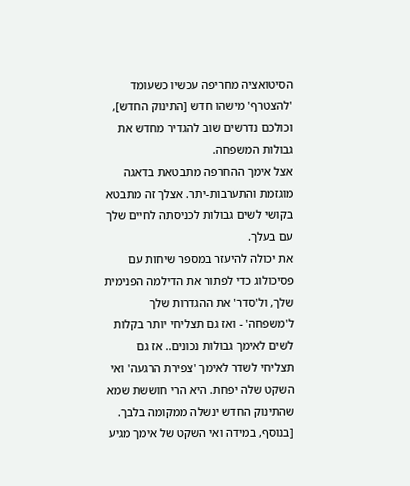הסיטואציה מחריפה עכשיו כשעומד 'להצטרף' מישהו חדש [התינוק החדש], וכולכם נדרשים שוב להגדיר מחדש את גבולות המשפחה.
אצל אימך ההחרפה מתבטאת בדאגה מוגזמת והתערבות-יתר. אצלך זה מתבטא בקושי לשים גבולות לכניסתה לחיים שלך עם בעלך.
את יכולה להיעזר במספר שיחות עם פסיכולוג כדי לפתור את הדילמה הפנימית שלך, ול'סדר' את ההגדרות שלך ל'משפחה' - ואז גם תצליחי יותר בקלות לשים לאימך גבולות נכונים.. אז גם תצליחי לשדר לאימך 'צפירת הרגעה' ואי השקט שלה יפחת. היא הרי חוששת שמא שהתינוק החדש ינשלה ממקומה בלבך.
[בנוסף, במידה ואי השקט של אימך מגיע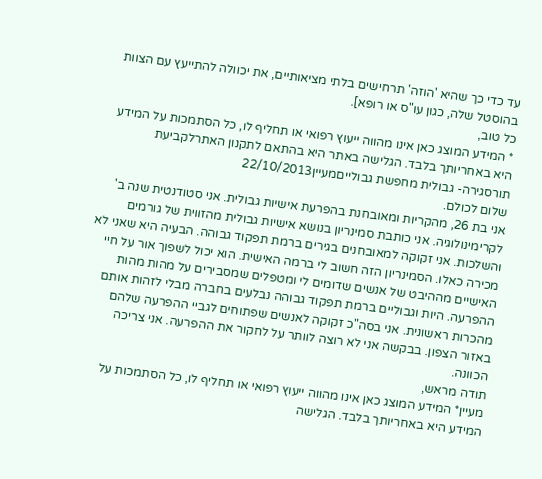עד כדי כך שהיא 'הוזה' תרחישים בלתי מציאותיים, את יכוולה להתייעץ עם הצוות בהוסטל שלה, כגון עו"ס או רופא].
כל טוב,
* המידע המוצג כאן אינו מהווה ייעוץ רפואי או תחליף לו, כל הסתמכות על המידע היא באחריותך בלבד. הגלישה באתר היא בהתאם לתקנון האתרלקביעת תורסגירה- גבולית מחפשת גבולייםמעיין22/10/2013
שלום לכולם.
אני בת 26, מהקריות ומאובחנת בהפרעת אישיות גבולית. אני סטודנטית שנה ב' לקרימינולוגיה. אני כותבת סמינריון בנושא אישיות גבולית מהזווית של גורמים והשלכות. אני זקוקה למאובחנים בגירים ברמת תפקוד גבוהה. הבעיה היא שאני לא מכירה כאלו. הסמינריון הזה חשוב לי ברמה האישית. הוא יכול לשפוך אור על חיי האישיים מההיבט של אנשים שדומים לי ומטפלים שמסבירים על מהות מהות ההפרעה. היות וגבוליים ברמת תפקוד גבוהה נבלעים בחברה מבלי לזהות אותם מהכרות ראשונית. אני בסה"כ זקוקה לאנשים שפתוחים לגביי ההפרעה שלהם באזור הצפון. בבקשה אני לא רוצה לוותר על לחקור את ההפרעה. אני צריכה הכוונה.
תודה מראש,
מעיין* המידע המוצג כאן אינו מהווה ייעוץ רפואי או תחליף לו, כל הסתמכות על המידע היא באחריותך בלבד. הגלישה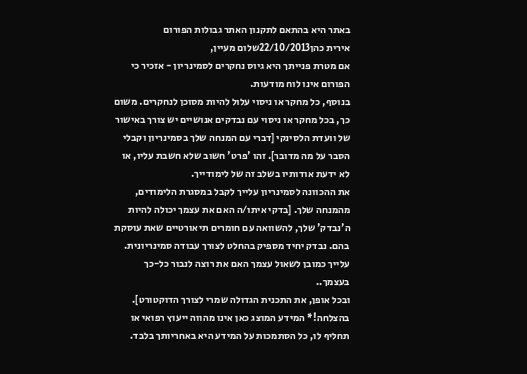באתר היא בהתאם לתקנון האתר גבולות הפורום
אירית כהן22/10/2013שלום מעיין,
אם מטרת פנייתך היא גיוס נחקרים לסמינריון - אזכיר כי הפורום אינו לוח מודעות.
בנוסף, כל מחקר או ניסוי עלול להיות מסוכן לנחקרים. משום כך, בכל מחקר או ניסוי עם נבדקים אנושיים יש צורך באישור של וועדת הלסינקי [דברי עם המנחה שלך בסמינריון וקבלי הסבר על מה מדובר]. זהו 'פרט' חשוב שלא חשבת עליו, או לא ידעת אודותיו בשלב זה של לימודייך.
את ההכוונה לסמינריון עלייך לקבל במסגרת הלימודים, מהמנחה שלך. [בדקי איתו/ה האם את עצמך יכולה להיות ה'נבדק' שלך, להשוואה עם חומרים תיאורטיים שאת עוסקת בהם. נבדק יחיד מספיק בהחלט לצורך עבודה סמינריונית.
עלייך כמובן לשאול עצמך האם את רוצה לנבור כל-כך בעצמך..
ובכל אופן, את התכנית הגדולה שמרי לצורך הדוקטורט].
בהצלחה!* המידע המוצג כאן אינו מהווה ייעוץ רפואי או תחליף לו, כל הסתמכות על המידע היא באחריותך בלבד.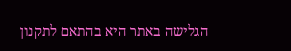הגלישה באתר היא בהתאם לתקנון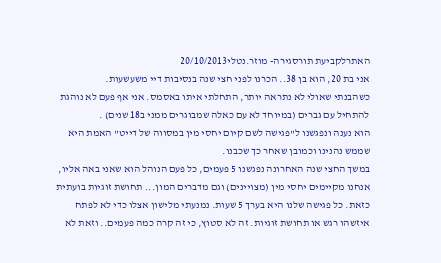האתרלקביעת תורסגירה- מוזר.נטלי20/10/2013
אני בת 20, הוא בן 38.. הכרנו לפני חצי שנה בנסיבות דיי משעשעות.
כשהבנתי שאולי לא נתראה יותר, התחלתי איתו באסמס. אני אף פעם לא נוהגת להתחיל עם גברים (במיוחד לא עם כאלה שמבוגרים ממני ב18 שנים) .
הוא נענה ונפגשנו ל"פגישה לשם קיום יחסי מין במסווה של דייט" האמת היא שממש נהנינו וכמובן שאחר כך שכבנו.
במשך החצי שנה האחרונה נפגשנו 5 פעמים, כל פעם הנוהל הוא שאני באה אליו, אנחנו מקיימים יחסי מין (מצויינים) וגם מדברים המון... תחושת זוגיות בועתית כזאת. כל פגישה שלנו היא בערך 5 שעות. נמנעתי מלישון אצלו כדי לא לפתח איזשהו רגש או תחושת זוגיות. זה לא סטוץ, כי זה קרה כמה פעמים.. וזאת לא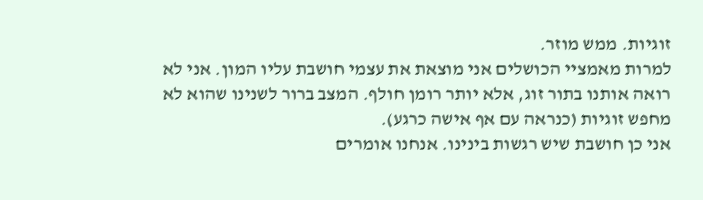זוגיות. ממש מוזר.
למרות מאמציי הכושלים אני מוצאת את עצמי חושבת עליו המון. אני לא רואה אותנו בתור זוג, אלא יותר רומן חולף. המצב ברור לשנינו שהוא לא מחפש זוגיות (כנראה עם אף אישה כרגע).
אני כן חושבת שיש רגשות בינינו. אנחנו אומרים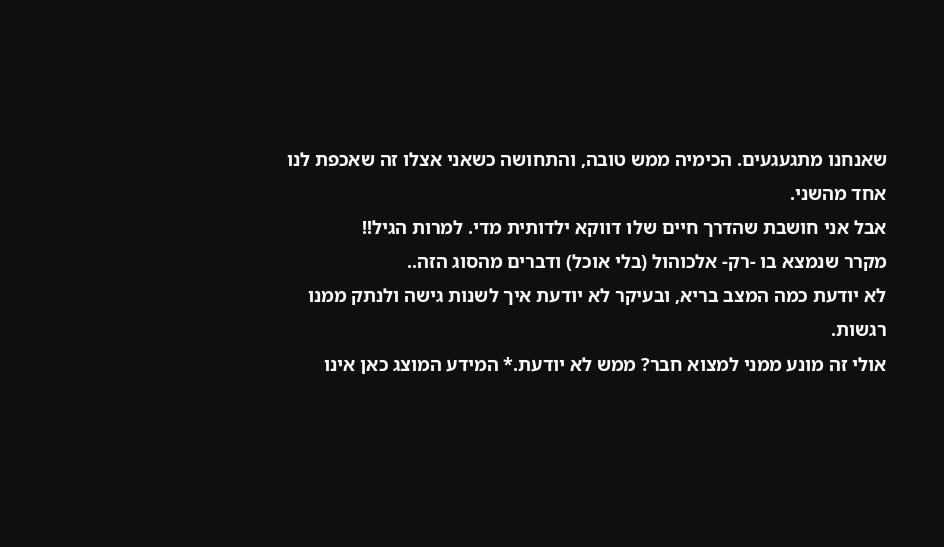שאנחנו מתגעגעים. הכימיה ממש טובה, והתחושה כשאני אצלו זה שאכפת לנו אחד מהשני.
אבל אני חושבת שהדרך חיים שלו דווקא ילדותית מדי. למרות הגיל!!
מקרר שנמצא בו -רק- אלכוהול (בלי אוכל) ודברים מהסוג הזה..
לא יודעת כמה המצב בריא, ובעיקר לא יודעת איך לשנות גישה ולנתק ממנו רגשות.
אולי זה מונע ממני למצוא חבר? ממש לא יודעת.* המידע המוצג כאן אינו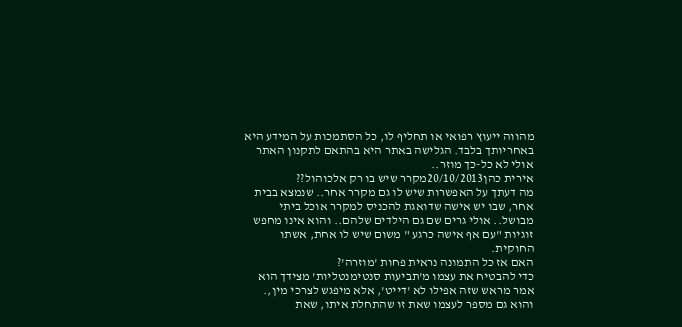מהווה ייעוץ רפואי או תחליף לו, כל הסתמכות על המידע היא באחריותך בלבד. הגלישה באתר היא בהתאם לתקנון האתר אולי לא כל-כך מוזר..
אירית כהן20/10/2013מקרר שיש בו רק אלכוהול??
מה דעתך על האפשרות שיש לו גם מקרר אחר.. שנמצא בבית אחר, שבו יש אישה שדואגת להכניס למקרר אוכל ביתי מבושל.. אולי גרים שם גם הילדים שלהם.. והוא אינו מחפש זוגיות "עם אף אישה כרגע " משום שיש לו אחת, אשתו החוקית.
האם אז כל התמונה נראית פחות 'מוזרה'?
כדי להבטיח את עצמו מ'תביעות סנטימנטליות' מצידך הוא אמר מראש שזה אפילו לא 'דייט', אלא מיפגש לצרכי מין,. והוא גם מספר לעצמו שאת זו שהתחלת איתו, שאת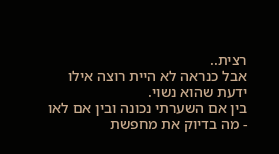רצית..
אבל כנראה לא היית רוצה אילו ידעת שהוא נשוי.
בין אם השערתי נכונה ובין אם לאו - מה בדיוק את מחפשת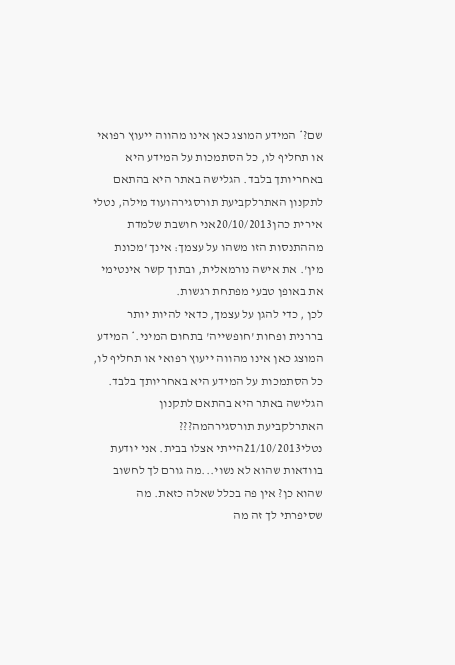שם?* המידע המוצג כאן אינו מהווה ייעוץ רפואי או תחליף לו, כל הסתמכות על המידע היא באחריותך בלבד. הגלישה באתר היא בהתאם לתקנון האתרלקביעת תורסגירהועוד מילה, נטלי
אירית כהן20/10/2013אני חושבת שלמדת מההתנסות הזו משהו על עצמך: אינך 'מכונת מין'. את אישה נורמאלית, ובתוך קשר אינטימי את באופן טבעי מפתחת רגשות.
לכן , כדי להגן על עצמך, כדאי להיות יותר בררנית ופחות 'חופשייה' בתחום המיני.* המידע המוצג כאן אינו מהווה ייעוץ רפואי או תחליף לו, כל הסתמכות על המידע היא באחריותך בלבד. הגלישה באתר היא בהתאם לתקנון האתרלקביעת תורסגירהמה???
נטלי21/10/2013הייתי אצלו בבית. אני יודעת בוודאות שהוא לא נשוי...מה גורם לך לחשוב שהוא כן? אין פה בכלל שאלה כזאת. מה שסיפרתי לך זה מה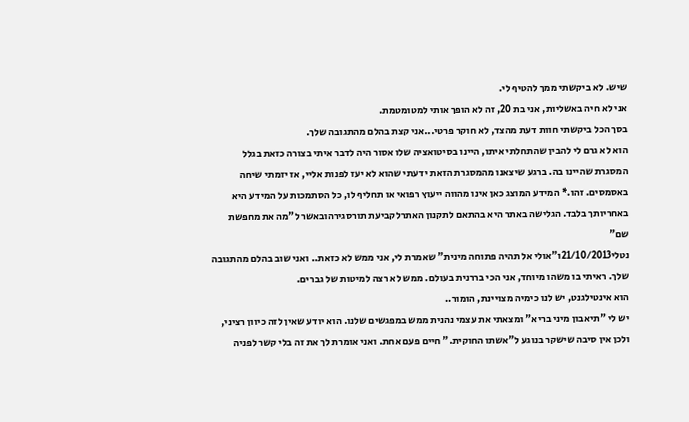שיש. לא ביקשתי ממך להטיף לי.
אני לא חיה באשליות, אני בת 20, זה לא הופך אותי למטומטמת.
בסך הכל ביקשתי חוות דעת מהצד, לא חוקר פרטי...אני קצת בהלם מהתגובה שלך.
הוא לא גרם לי להבין שהתחלתי איתו, היינו בסיטואציה שלו אסור היה לדבר איתי בצורה כזאת בגלל המסגרת שהיינו בה. ברגע שיצאנו מהמסגרת הזאת ידעתי שהוא לא יעז לפנות אליי, אז יזמתי שיחה באסמסים. זהו.* המידע המוצג כאן אינו מהווה ייעוץ רפואי או תחליף לו, כל הסתמכות על המידע היא באחריותך בלבד. הגלישה באתר היא בהתאם לתקנון האתרלקביעת תורסגירהובאשר ל"מה את מחפשת שם"
נטלי21/10/2013ו"אולי אל תהיה פתוחה מינית" שאמרת לי, אני ממש לא כזאת.. ואני שוב בהלם מהתגובה שלך. ראיתי בו משהו מיוחד, אני הכי בררנית בעולם. ממש לא רצה למיטות של גברים.
הוא אינטילגנט, יש לנו כימיה מצויינת, הומור..
יש לי "תיאבון מיני בריא" ומצאתי את עצמי נהנית ממש במפגשים שלנו. הוא יודע שאין לזה כיוון רציני, ולכן אין סיבה שישקר בנוגע ל"אשתו החוקית." חיים פעם אחת. ואני אומרת לך את זה בלי קשר לפניה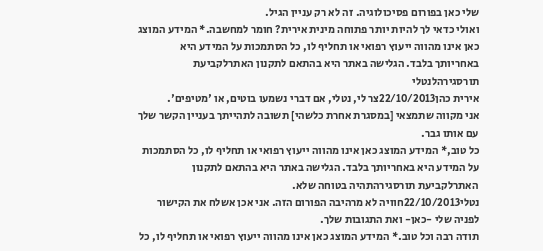שלי כאן בפורום פסיכולוגיה. זה לא רק עניין הגיל.
ואולי כדאי לך להיות יותר פתוחה מינית אירית? חומר למחשבה.* המידע המוצג כאן אינו מהווה ייעוץ רפואי או תחליף לו, כל הסתמכות על המידע היא באחריותך בלבד. הגלישה באתר היא בהתאם לתקנון האתרלקביעת תורסגירהלנטלי
אירית כהן22/10/2013צר לי, נטלי, אם דברי נשמעו בוטים, או 'מטיפים'.
אני מקווה שתמצאי [במסגרת אחרת כלשהי] תשובה לתהייתך בעניין הקשר שלך עם אותו גבר.
כל טוב,* המידע המוצג כאן אינו מהווה ייעוץ רפואי או תחליף לו, כל הסתמכות על המידע היא באחריותך בלבד. הגלישה באתר היא בהתאם לתקנון האתרלקביעת תורסגירהתהיה בטוחה שלא.
נטלי22/10/2013חוויה לא מרהיבה הפורום הזה. אני אכן אשלח את הקישור לפניה שלי -כאן- ואת התגובות שלך.
תודה רבה וכל טוב.* המידע המוצג כאן אינו מהווה ייעוץ רפואי או תחליף לו, כל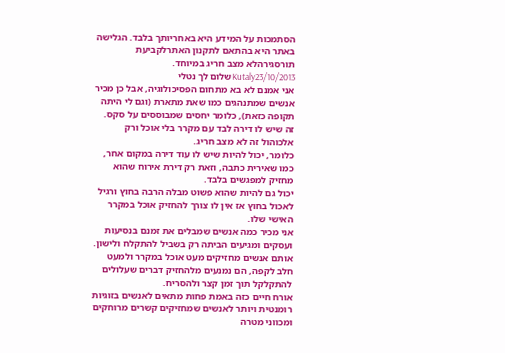הסתמכות על המידע היא באחריותך בלבד. הגלישה באתר היא בהתאם לתקנון האתרלקביעת תורסגירהלא מצב חריג במיוחד.
Kutaly23/10/2013שלום לך נטלי
אני אמנם לא בא מתחום הפסיכולוגיה, אבל כן מכיר אנשים שמתנהגים כמו שאת מתארת (וגם לי היתה תקופה כזאת), כלומר יחסים שמבוססים על סקס.
זה שיש לו דירה לבד עם מקרר בלי אוכל ורק אלכוהול זה לא מצב חריג.
כלומר, יכול להיות שיש לו עוד דירה במקום אחר, כמו שאירית כתבה, וזאת רק דירת אירוח שהוא מחזיק למפגשים בלבד.
יכול גם להיות שהוא פשוט מבלה הרבה בחוץ ורגיל לאכול בחוץ אז אין לו צורך להחזיק אוכל במקרר האישי שלו.
אני מכיר כמה אנשים שמבלים את זמנם בנסיעות ועסקים ומגיעים הביתה רק בשביל להתקלח ולישון. אותם אנשים מחזיקים מעט אוכל במקרר ולמעט חלב לקפה, הם נמנעים מלהחזיק דברים שעלולים להתקלקל תוך זמן קצר ולהסריח.
אורח חיים כזה באמת פחות מתאים לאנשים בזוגיות רומנטית ויותר לאנשים שמחזיקים קשרים מרוחקים ומכווני מטרה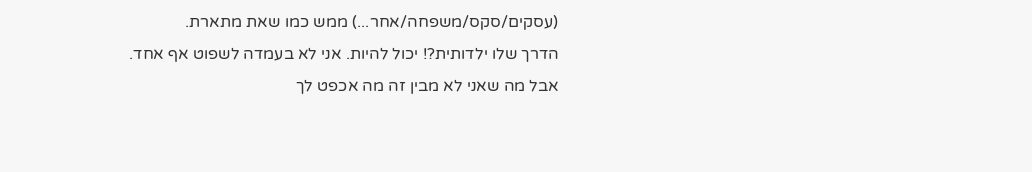(עסקים/סקס/משפחה/אחר...) ממש כמו שאת מתארת.
הדרך שלו ילדותית?! יכול להיות. אני לא בעמדה לשפוט אף אחד.
אבל מה שאני לא מבין זה מה אכפט לך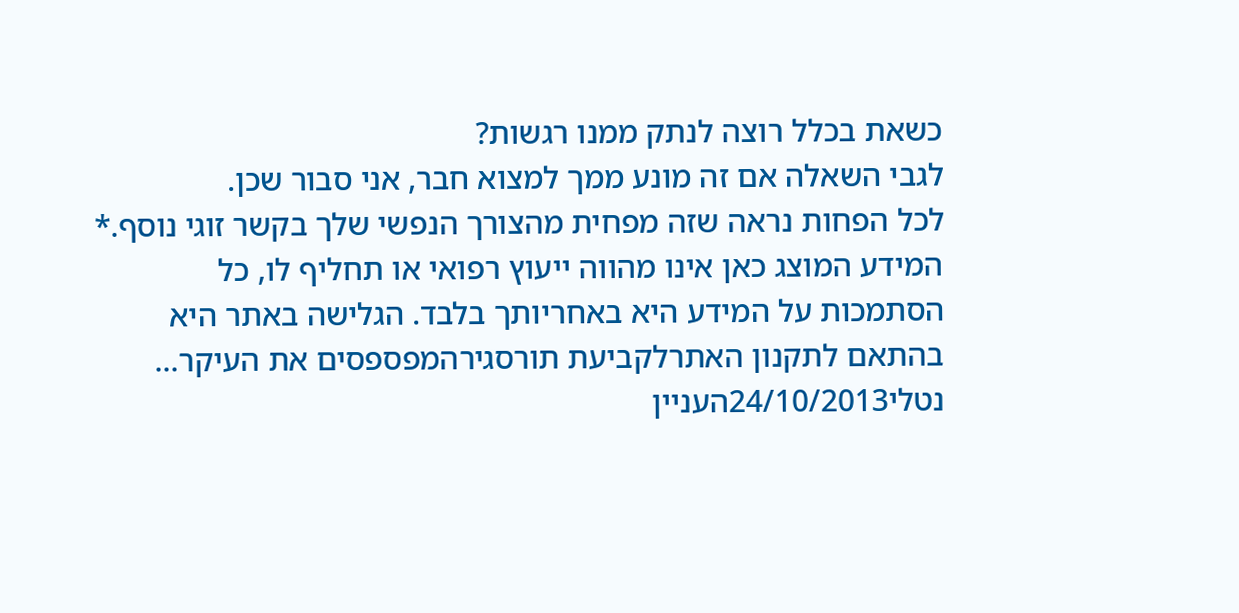כשאת בכלל רוצה לנתק ממנו רגשות?
לגבי השאלה אם זה מונע ממך למצוא חבר, אני סבור שכן.
לכל הפחות נראה שזה מפחית מהצורך הנפשי שלך בקשר זוגי נוסף.* המידע המוצג כאן אינו מהווה ייעוץ רפואי או תחליף לו, כל הסתמכות על המידע היא באחריותך בלבד. הגלישה באתר היא בהתאם לתקנון האתרלקביעת תורסגירהמפספסים את העיקר...
נטלי24/10/2013העניין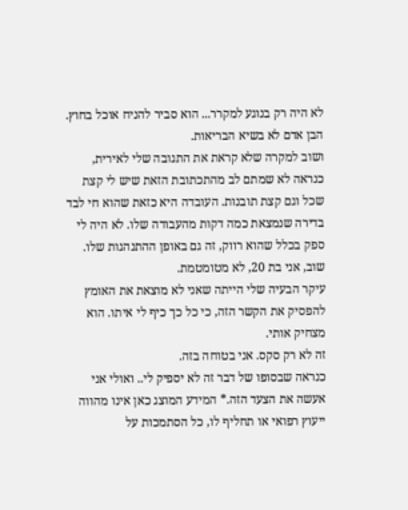לא היה רק בנוגע למקרר... הוא סביר להניח אוכל בחוץ. הבן אדם לא בשיא הבריאות.
ושוב למקרה שלא קראת את התגובה שלי לאירית, כנראה לא שמתם לב מהתכתובת הזאת שיש לי קצת שכל וגם קצת תובנות. העובדה היא כזאת שהוא חי לבד בדירה שנמצאת כמה דקות מהעבודה שלו. לא היה לי ספק בכלל שהוא רווק, זה גם באופן ההתנהגות שלו. שוב, אני בת 20, לא מטומטמת.
עיקר הבעיה שלי הייתה שאני לא מוצאת את האומץ להפסיק את הקשר הזה, כי כל כך כיף לי איתו. הוא מצחיק אותי.
זה לא רק סקס. אני בטוחה בזה.
כנראה שבסופו של דבר זה לא יספיק לי.. ואולי אני אעשה את הצעד הזה.* המידע המוצג כאן אינו מהווה ייעוץ רפואי או תחליף לו, כל הסתמכות על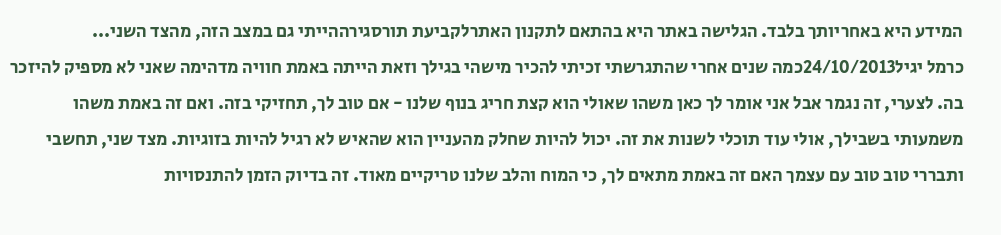המידע היא באחריותך בלבד. הגלישה באתר היא בהתאם לתקנון האתרלקביעת תורסגירההייתי גם במצב הזה, מהצד השני...
כרמל יגיל24/10/2013כמה שנים אחרי שהתגרשתי זכיתי להכיר מישהי בגילך וזאת הייתה באמת חוויה מדהימה שאני לא מספיק להיזכר בה. לצערי, זה נגמר אבל אני אומר לך כאן משהו שאולי הוא קצת חריג בנוף שלנו - אם טוב לך, תחזיקי בזה. ואם זה באמת משהו משמעותי בשבילך, אולי עוד תוכלי לשנות את זה. יכול להיות שחלק מהעניין הוא שהאיש לא רגיל להיות בזוגיות. מצד שני, תחשבי ותבררי טוב טוב עם עצמך האם זה באמת מתאים לך, כי המוח והלב שלנו טריקיים מאוד. זה בדיוק הזמן להתנסויות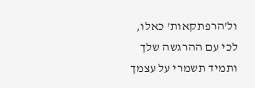ול'הרפתקאות' כאלו, לכי עם ההרגשה שלך ותמיד תשמרי על עצמך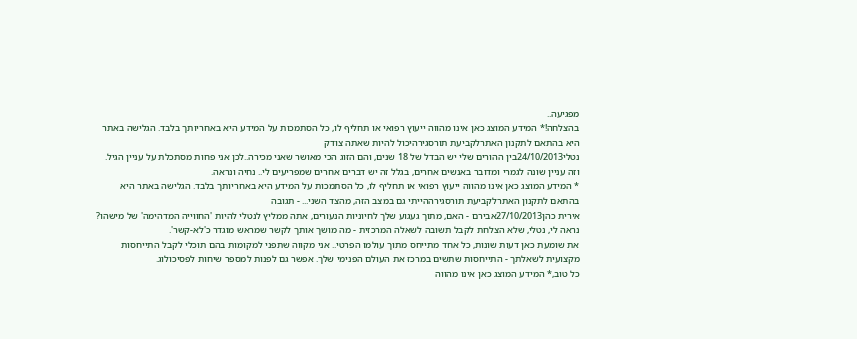מפגיעה..
בהצלחה!* המידע המוצג כאן אינו מהווה ייעוץ רפואי או תחליף לו, כל הסתמכות על המידע היא באחריותך בלבד. הגלישה באתר היא בהתאם לתקנון האתרלקביעת תורסגירהיכול להיות שאתה צודק
נטלי24/10/2013בין ההורים שלי יש הבדל של 18 שנים, והם הזוג הכי מאושר שאני מכירה..לכן אני פחות מסתכלת על עניין הגיל. וזה עניין שונה לגמרי ומדובר באנשים אחרים, בגלל זה יש דברים אחרים שמפריעים לי.. נחיה ונראה.
* המידע המוצג כאן אינו מהווה ייעוץ רפואי או תחליף לו, כל הסתמכות על המידע היא באחריותך בלבד. הגלישה באתר היא בהתאם לתקנון האתרלקביעת תורסגירההייתי גם במצב הזה, מהצד השני... - תגובה
אירית כהן27/10/2013אבירם - האם, מתוך געגוע שלך לחיוניות הנעורים, אתה ממליץ לנטלי להיות 'החווייה המדהימה' של מישהו?
נראה לי, נטלי, שלא הצלחת לקבל תשובה לשאלה המרכזית - מה מושך אותך לקשר שמראש מוגדר כ'לא-קשר'.
את שומעת כאן דעות שונות, כל אחד מתייחס מתוך עולמו הפרטי.. אני מקווה שתפני למקומות בהם תוכלי לקבל התייחסות מקצועית לשאלתך - התייחסות שתשים במרכז את העולם הפנימי שלך. אפשר גם לפנות למספר שיחות לפסיכולוג.
כל טוב,* המידע המוצג כאן אינו מהווה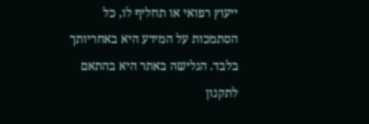ייעוץ רפואי או תחליף לו, כל הסתמכות על המידע היא באחריותך בלבד. הגלישה באתר היא בהתאם לתקנון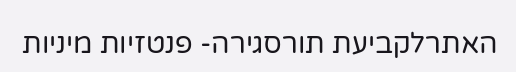האתרלקביעת תורסגירה- פנטזיות מיניות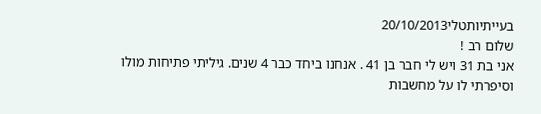בעייתיותטלי20/10/2013
שלום רב !
אני בת 31 ויש לי חבר בן 41 . אנחנו ביחד כבר 4 שנים. גיליתי פתיחות מולו וסיפרתי לו על מחשבות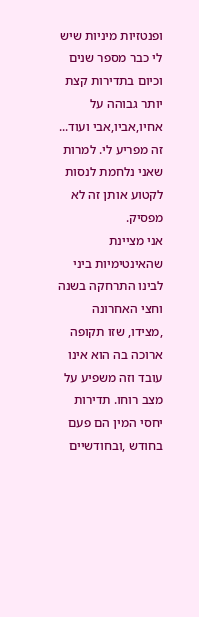ופנטזיות מיניות שיש לי כבר מספר שנים וכיום בתדירות קצת יותר גבוהה על אחיו,אביו,אבי ועוד... זה מפריע לי. למרות שאני נלחמת לנסות לקטוע אותן זה לא מפסיק.
אני מציינת שהאינטימיות ביני לבינו התרחקה בשנה וחצי האחרונה ,מצידו, שזו תקופה ארוכה בה הוא אינו עובד וזה משפיע על מצב רוחו. תדירות יחסי המין הם פעם בחודש ,ובחודשיים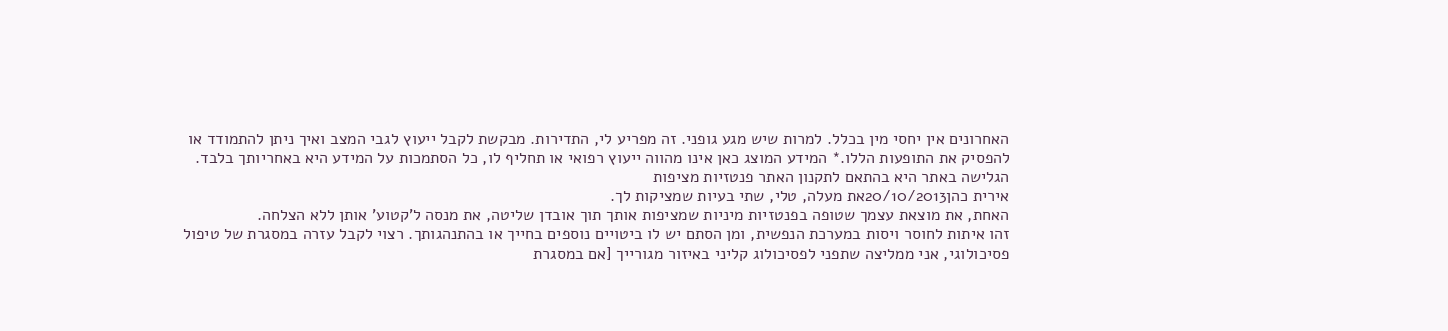האחרונים אין יחסי מין בכלל. למרות שיש מגע גופני. זה מפריע לי, התדירות. מבקשת לקבל ייעוץ לגבי המצב ואיך ניתן להתמודד או להפסיק את התופעות הללו.* המידע המוצג כאן אינו מהווה ייעוץ רפואי או תחליף לו, כל הסתמכות על המידע היא באחריותך בלבד. הגלישה באתר היא בהתאם לתקנון האתר פנטזיות מציפות
אירית כהן20/10/2013את מעלה, טלי, שתי בעיות שמציקות לך.
האחת, את מוצאת עצמך שטופה בפנטזיות מיניות שמציפות אותך תוך אובדן שליטה, את מנסה ל'קטוע' אותן ללא הצלחה.
זהו איתות לחוסר ויסות במערכת הנפשית, ומן הסתם יש לו ביטויים נוספים בחייך או בהתנהגותך. רצוי לקבל עזרה במסגרת של טיפול פסיכולוגי, אני ממליצה שתפני לפסיכולוג קליני באיזור מגורייך [אם במסגרת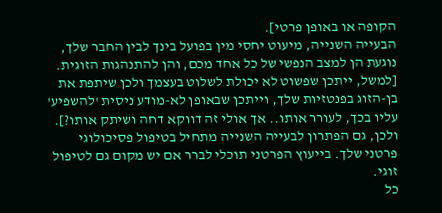הקופה או באופן פרטי].
הבעייה השנייה, מיעוט יחסי מין בפועל בינך לבין החבר שלך, נוגעת הן למצב הנפשי של כל אחד מכם, והן להתנהגות הזוגית. [למשל, ייתכן שפשוט לא יכולת לשלוט בעצמך ולכן שיתפת את בן-הזוג בפנטזיות שלך, וייתכן שבאופן לא-מודע ניסית 'להשפיע' עליו בכך, לעורר אותו.. אך אולי זה דווקא דחה ושיתק אותו?].
ולכן, גם הפתרון לבעייה השנייה מתחיל בטיפול פסיכולוגי פרטני שלך. בייעוץ הפרטני תוכלי לברר אם יש מקום גם לטיפול זוגי.
כל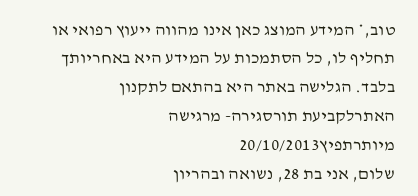טוב,* המידע המוצג כאן אינו מהווה ייעוץ רפואי או תחליף לו, כל הסתמכות על המידע היא באחריותך בלבד. הגלישה באתר היא בהתאם לתקנון האתרלקביעת תורסגירה- מרגישה מיותרתפיץ20/10/2013
שלום, אני בת 28, נשואה ובהריון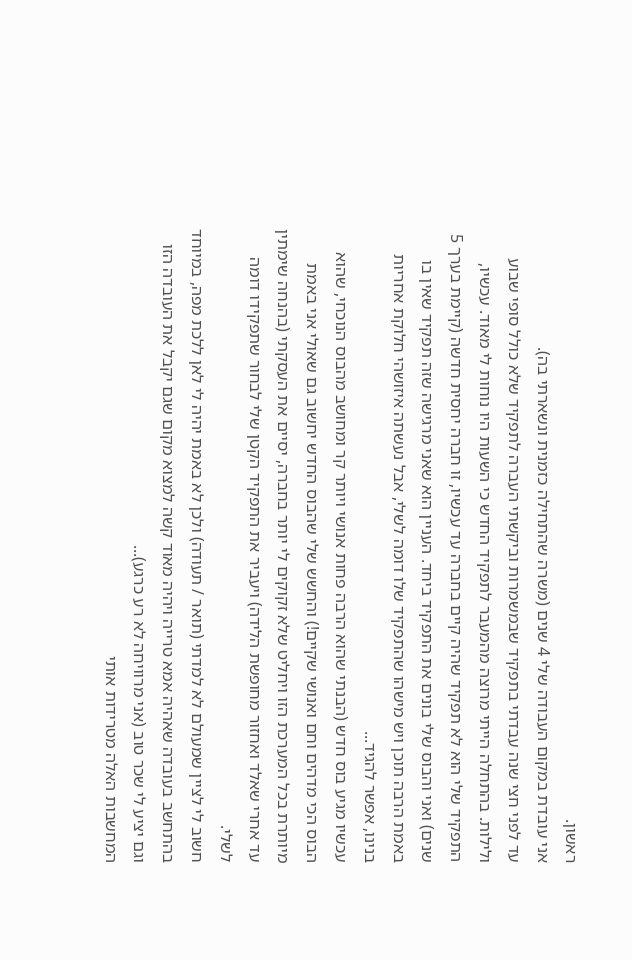ראשון.
אני עובדת במקום העבודה שלי 4 שנים (משרה שהתחילה כזמנית ונשארתי בה).
עד לפני חצי שנה עבדתי בתפקיד שבמשמרות וביקשתי העברה לתפקיד שלא כולל סופי שבוע ולילות. בהתחלה הייתי מרוצה מהמעבר לתפקיד החדש כי השעות היו נוחות לי מאוד. עכשיו, התפקיד שלי הוא לא תפקיד שהיה קיים בחברה עד עכשיו, זו חברה יחסית חדשה (קיימת בערך 5 שנים) ואני והבוס שלי בונים את התפקיד ביחד. העניין הוא שאני מרגישה שזה תפקיד שאין בו באמת הרבה תוכן ויש מישהו שהתפקיד שלו דומה לשלי, אבל נעשתה איזושהי חלוקת אחריות בנינו, אפשר להגיד...
עכשיו מגיע בוס חדש (הבנתי שהוא הרבה פחות אנושי ויותר קר ומחושב מהבוס הנוכחי, שהוא הבוס הכי מדהים וחם ואנושי שקיים!) והחשש שלי שהבוס החדש יחשוב גם שאולי אני באמת מיותרת בכל המערכת הזו ויחליט שלא זקוקים לי יותר בחברה, יסיים את העסקתי (בהנחה שימתין עד אחרי שאלד ואחזור מחופשת הלידה) ויעביר את התפקיד הקטן שלי לבחור שתפקידו דומה לשלי.
חשוב לי לציין שמעולם לא למדתי (תואר / תעודה) ולכן לא באמת יהיה לי לאן ללכת מפה, במיוחד בהתחשב בעובדה שאהיה אמא טרייה ויהיה מאוד קשה למצוא מקום שגם יקבל את העובדה הזו וגם יציע לי שכר טוב (אני מרוויחה לא רע כרגע)...
המחשבות האלה מטרידות אותי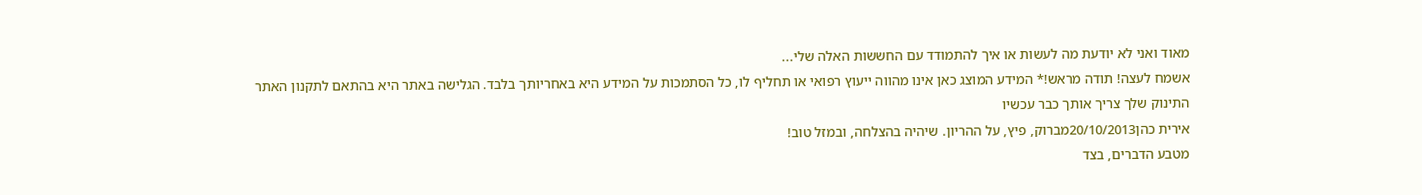מאוד ואני לא יודעת מה לעשות או איך להתמודד עם החששות האלה שלי...
אשמח לעצה! תודה מראש!* המידע המוצג כאן אינו מהווה ייעוץ רפואי או תחליף לו, כל הסתמכות על המידע היא באחריותך בלבד. הגלישה באתר היא בהתאם לתקנון האתר התינוק שלך צריך אותך כבר עכשיו
אירית כהן20/10/2013מברוק, פיץ, על ההריון. שיהיה בהצלחה, ובמזל טוב!
מטבע הדברים, בצד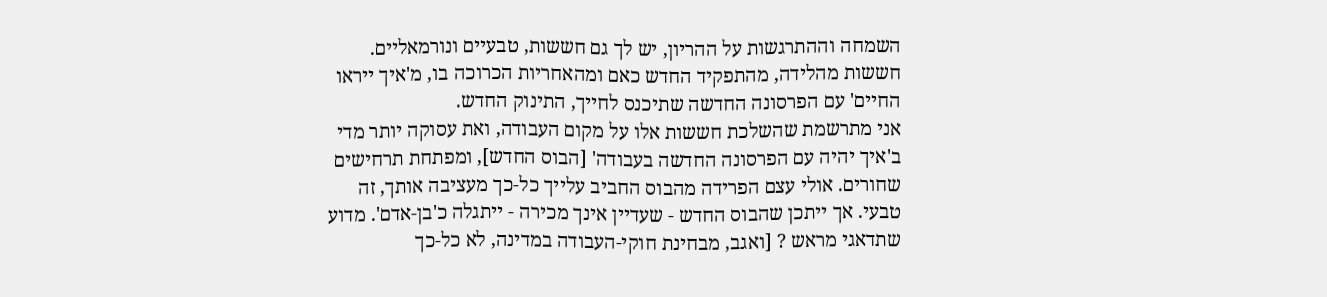השמחה וההתרגשות על ההריון, יש לך גם חששות, טבעיים ונורמאליים. חששות מהלידה, מהתפקיד החדש כאם ומהאחריות הכרוכה בו, מ'איך ייראו החיים' עם הפרסונה החדשה שתיכנס לחייך, התינוק החדש.
אני מתרשמת שהשלכת חששות אלו על מקום העבודה, ואת עסוקה יותר מדי ב'איך יהיה עם הפרסונה החדשה בעבודה' [הבוס החדש], ומפתחת תרחישים שחורים. אולי עצם הפרידה מהבוס החביב עלייך כל-כך מעציבה אותך, זה טבעי. אך ייתכן שהבוס החדש - שעדיין אינך מכירה - ייתגלה כ'בן-אדם'. מדוע שתדאגי מראש ? [ואגב, מבחינת חוקי-העבודה במדינה, לא כל-כך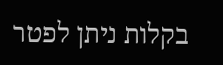בקלות ניתן לפטר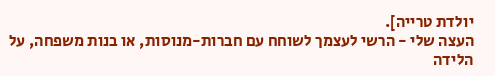יולדת טרייה].
העצה שלי - הרשי לעצמך לשוחח עם חברות-מנוסות, או בנות משפחה, על הלידה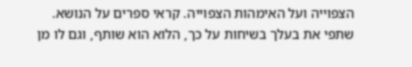הצפוייה ועל האימהות הצפוייה. קראי ספרים על הנושא. שתפי את בעלך בשיחות על כך, הלוא הוא שותף, וגם לו מן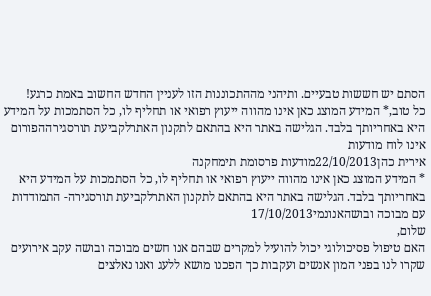הסתם יש חששות טבעיים. ותיהני מההתכוננות הזו לעניין החדש החשוב באמת כרגע!
כל טוב,* המידע המוצג כאן אינו מהווה ייעוץ רפואי או תחליף לו, כל הסתמכות על המידע היא באחריותך בלבד. הגלישה באתר היא בהתאם לתקנון האתרלקביעת תורסגירההפורום אינו לוח מודעות
אירית כהן22/10/2013מודעות פרסומת תימחקנה
* המידע המוצג כאן אינו מהווה ייעוץ רפואי או תחליף לו, כל הסתמכות על המידע היא באחריותך בלבד. הגלישה באתר היא בהתאם לתקנון האתרלקביעת תורסגירה- התמודדות עם מבוכה ובושהאנונמי17/10/2013
שלום,
האם טיפול פסיכולוגי יכול להועיל למקרים שבהם אנו חשים מבוכה ובושה עקב אירועים שקרו לנו בפני המון אנשים ועקבות כך הפכנו מושא ללעג ואנו נאלצים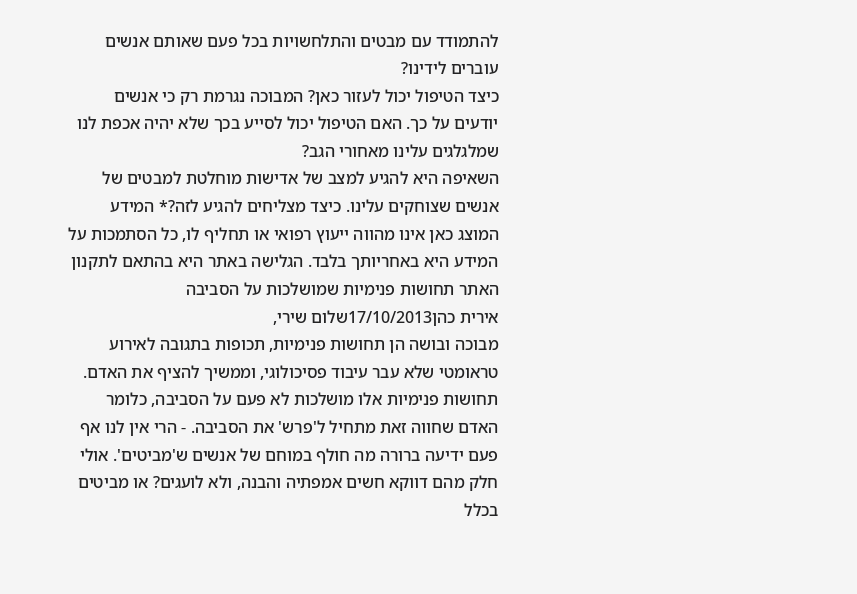להתמודד עם מבטים והתלחשויות בכל פעם שאותם אנשים עוברים לידינו?
כיצד הטיפול יכול לעזור כאן? המבוכה נגרמת רק כי אנשים יודעים על כך. האם הטיפול יכול לסייע בכך שלא יהיה אכפת לנו שמלגלגים עלינו מאחורי הגב?
השאיפה היא להגיע למצב של אדישות מוחלטת למבטים של אנשים שצוחקים עלינו. כיצד מצליחים להגיע לזה?* המידע המוצג כאן אינו מהווה ייעוץ רפואי או תחליף לו, כל הסתמכות על המידע היא באחריותך בלבד. הגלישה באתר היא בהתאם לתקנון האתר תחושות פנימיות שמושלכות על הסביבה
אירית כהן17/10/2013שלום שירי,
מבוכה ובושה הן תחושות פנימיות, תכופות בתגובה לאירוע טראומטי שלא עבר עיבוד פסיכולוגי, וממשיך להציף את האדם.
תחושות פנימיות אלו מושלכות לא פעם על הסביבה, כלומר האדם שחווה זאת מתחיל ל'פרש' את הסביבה. - הרי אין לנו אף פעם ידיעה ברורה מה חולף במוחם של אנשים ש'מביטים'. אולי חלק מהם דווקא חשים אמפתיה והבנה, ולא לועגים? או מביטים בכלל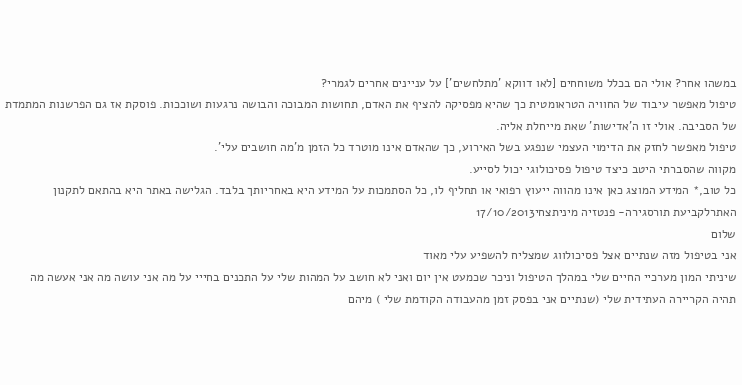במשהו אחר? אולי הם בכלל משוחחים [לאו דווקא 'מתלחשים'] על עניינים אחרים לגמרי?
טיפול מאפשר עיבוד של החוויה הטראומטית כך שהיא מפסיקה להציף את האדם, תחושות המבוכה והבושה נרגעות ושוככות. פוסקת אז גם הפרשנות המתמדת של הסביבה. אולי זו ה'אדישות' שאת מייחלת אליה.
טיפול מאפשר לחזק את הדימוי העצמי שנפגע בשל האירוע, כך שהאדם אינו מוטרד כל הזמן מ'מה חושבים עלי'.
מקווה שהסברתי היטב כיצד טיפול פסיכולוגי יכול לסייע.
כל טוב,* המידע המוצג כאן אינו מהווה ייעוץ רפואי או תחליף לו, כל הסתמכות על המידע היא באחריותך בלבד. הגלישה באתר היא בהתאם לתקנון האתרלקביעת תורסגירה- פנטזיה מיניתצחי17/10/2013
שלום
אני בטיפול מזה שנתיים אצל פסיכולווג שמצליח להשפיע עלי מאוד
שיניתי המון מערכיי החיים שלי במהלך הטיפול וניכר שכמעט אין יום ואני לא חושב על המהות שלי על התכנים בחייי על מה אני עושה מה אני אעשה מה תהיה הקריירה העתידית שלי (שנתיים אני בפסק זמן מהעבודה הקודמת שלי ) מיהם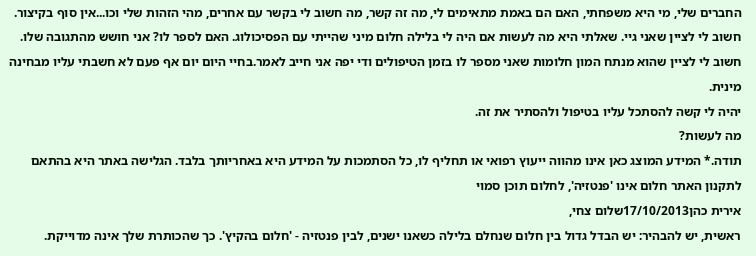החברים שלי, מי היא משפחתי, האם הם באמת מתאימים לי, מה זה קשר, מה חשוב לי בקשר עם אחרים, מהי הזהות שלי וכו...אין סוף בקיצור.
חשוב לי לציין שאני גיי. שאלתי היא מה לעשות אם היה לי בלילה חלום מיני שהייתי עם הפסיכולוג. האם לספר לו? אני חושש מהתגובה שלו. חשוב לי לציין שהוא מנתח המון חלומות שאני מספר לו בזמן הטיפולים ודי יפה אני חייב לאמר.בחיי היום יום אף פעם לא חשבתי עליו מבחינה מינית.
יהיה לי קשה להסתכל עליו בטיפול ולהסתיר את זה.
מה לעשות?
תודה.* המידע המוצג כאן אינו מהווה ייעוץ רפואי או תחליף לו, כל הסתמכות על המידע היא באחריותך בלבד. הגלישה באתר היא בהתאם לתקנון האתר חלום אינו 'פנטזיה', לחלום תוכן סמוי
אירית כהן17/10/2013שלום צחי,
ראשית, יש להבהיר: יש הבדל גדול בין חלום שנחלם בלילה כשאנו ישנים, לבין פנטזיה - 'חלום בהקיץ'. כך שהכותרת שלך אינה מדוייקת.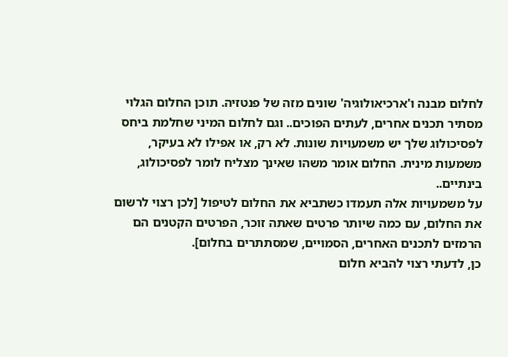לחלום מבנה ו'ארכיאולוגיה' שונים מזה של פנטזיה. תוכן החלום הגלוי מסתיר תכנים אחרים, לעתים הפוכים.. וגם לחלום המיני שחלמת ביחס לפסיכולוג שלך יש משמעויות שונות. לא רק, או אפילו לא בעיקר, משמעות מינית. החלום אומר משהו שאינך מצליח לומר לפסיכולוג, בינתיים..
על משמעויות אלה תעמדו כשתביא את החלום לטיפול [לכן רצוי לרשום את החלום, עם כמה שיותר פרטים שאתה זוכר, הפרטים הקטנים הם הרמזים לתכנים האחרים, הסמויים, שמסתתרים בחלום].
כן, לדעתי רצוי להביא חלום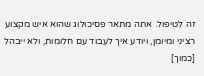זה לטיפול. אתה מתאר פסיכולוג שהוא איש מקצוע רציני ומיומן, ויודע איך לעבוד עם חלומות, ולא ייבהל [כמוך]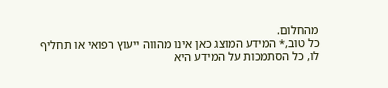מהחלום.
כל טוב,* המידע המוצג כאן אינו מהווה ייעוץ רפואי או תחליף לו, כל הסתמכות על המידע היא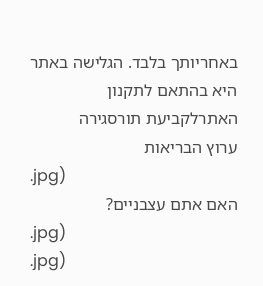באחריותך בלבד. הגלישה באתר היא בהתאם לתקנון האתרלקביעת תורסגירה
ערוץ הבריאות
.jpg)
האם אתם עצבניים?
.jpg)
.jpg)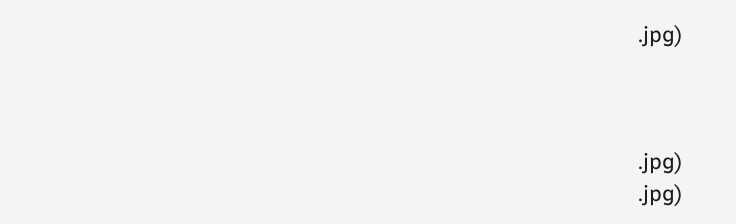.jpg)



.jpg)
.jpg)